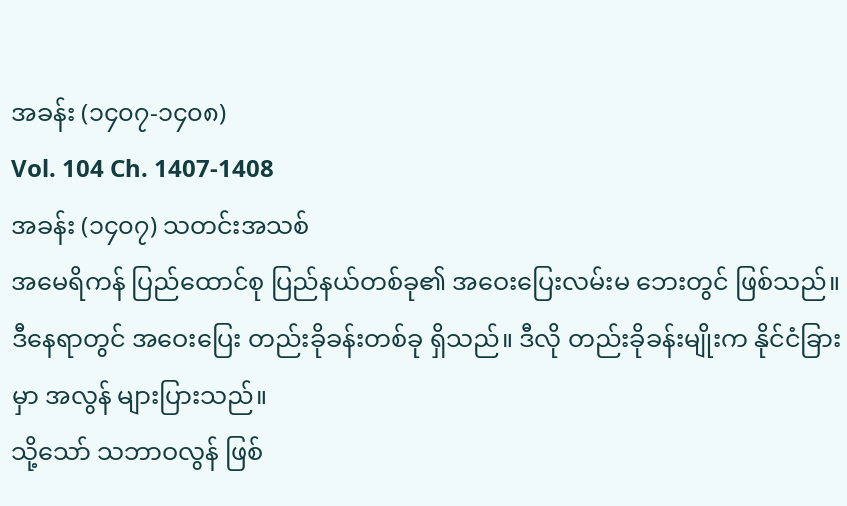အခန်း (၁၄၀၇-၁၄၀၈)
Vol. 104 Ch. 1407-1408
အခန်း (၁၄၀၇) သတင်းအသစ်
အမေရိကန် ပြည်ထောင်စု ပြည်နယ်တစ်ခု၏ အဝေးပြေးလမ်းမ ဘေးတွင် ဖြစ်သည်။
ဒီနေရာတွင် အဝေးပြေး တည်းခိုခန်းတစ်ခု ရှိသည်။ ဒီလို တည်းခိုခန်းမျိုးက နိုင်ငံခြားမှာ အလွန် များပြားသည်။
သို့သော် သဘာဝလွန် ဖြစ်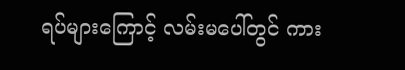ရပ်များကြောင့် လမ်းမပေါ်တွင် ကား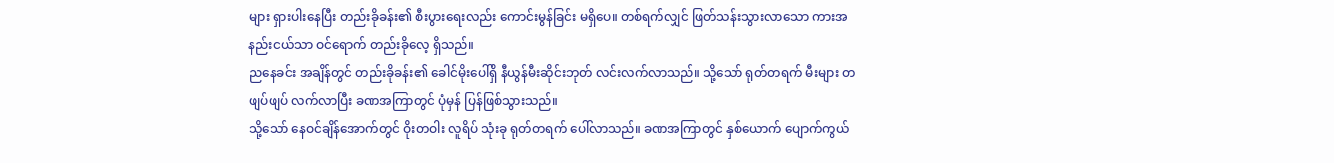များ ရှားပါးနေပြီး တည်းခိုခန်း၏ စီးပွားရေးလည်း ကောင်းမွန်ခြင်း မရှိပေ။ တစ်ရက်လျှင် ဖြတ်သန်းသွားလာသော ကားအနည်းငယ်သာ ဝင်ရောက် တည်းခိုလေ့ ရှိသည်။
ညနေခင်း အချိန်တွင် တည်းခိုခန်း၏ ခေါင်မိုးပေါ်ရှိ နီယွန်မီးဆိုင်းဘုတ် လင်းလက်လာသည်။ သို့သော် ရုတ်တရက် မီးများ တဖျပ်ဖျပ် လက်လာပြီး ခဏအကြာတွင် ပုံမှန် ပြန်ဖြစ်သွားသည်။
သို့သော် နေဝင်ချိန်အောက်တွင် ဝိုးတဝါး လူရိပ် သုံးခု ရုတ်တရက် ပေါ်လာသည်။ ခဏအကြာတွင် နှစ်ယောက် ပျောက်ကွယ်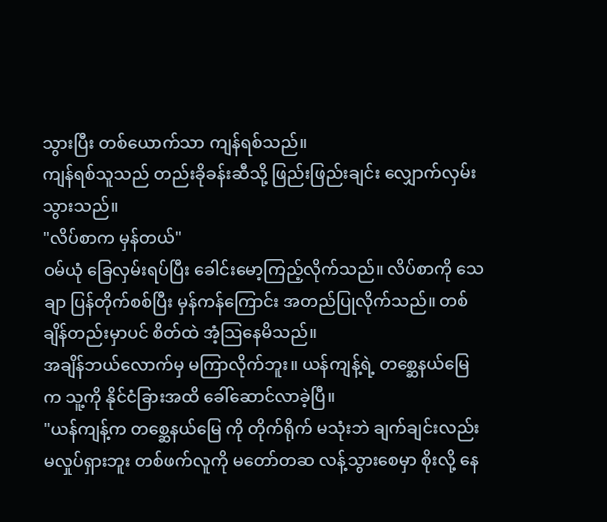သွားပြီး တစ်ယောက်သာ ကျန်ရစ်သည်။
ကျန်ရစ်သူသည် တည်းခိုခန်းဆီသို့ ဖြည်းဖြည်းချင်း လျှောက်လှမ်းသွားသည်။
"လိပ်စာက မှန်တယ်"
ဝမ်ယုံ ခြေလှမ်းရပ်ပြီး ခေါင်းမော့ကြည့်လိုက်သည်။ လိပ်စာကို သေချာ ပြန်တိုက်စစ်ပြီး မှန်ကန်ကြောင်း အတည်ပြုလိုက်သည်။ တစ်ချိန်တည်းမှာပင် စိတ်ထဲ အံ့သြနေမိသည်။
အချိန်ဘယ်လောက်မှ မကြာလိုက်ဘူး။ ယန်ကျန့်ရဲ့ တစ္ဆေနယ်မြေ က သူ့ကို နိုင်ငံခြားအထိ ခေါ်ဆောင်လာခဲ့ပြီ။
"ယန်ကျန့်က တစ္ဆေနယ်မြေ ကို တိုက်ရိုက် မသုံးဘဲ ချက်ချင်းလည်း မလှုပ်ရှားဘူး တစ်ဖက်လူကို မတော်တဆ လန့်သွားစေမှာ စိုးလို့ နေ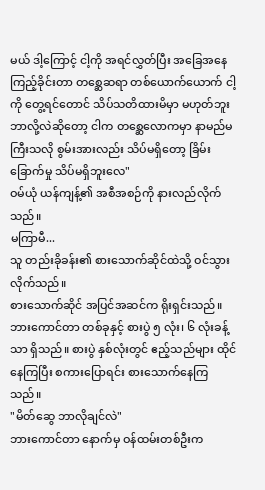မယ် ဒါ့ကြောင့် ငါ့ကို အရင်လွှတ်ပြီး အခြေအနေ ကြည့်ခိုင်းတာ တစ္ဆေဆရာ တစ်ယောက်ယောက် ငါ့ကို တွေ့ရင်တောင် သိပ်သတိထားမိမှာ မဟုတ်ဘူး ဘာလို့လဲဆိုတော့ ငါက တစ္ဆေလောကမှာ နာမည်မကြီးသလို စွမ်းအားလည်း သိပ်မရှိတော့ ခြိမ်းခြောက်မှု သိပ်မရှိဘူးလေ"
ဝမ်ယုံ ယန်ကျန့်၏ အစီအစဉ်ကို နားလည်လိုက်သည်။
မကြာမီ...
သူ တည်းခိုခန်း၏ စားသောက်ဆိုင်ထဲသို့ ဝင်သွားလိုက်သည်။
စားသောက်ဆိုင် အပြင်အဆင်က ရိုးရှင်းသည်။ ဘားကောင်တာ တစ်ခုနှင့် စားပွဲ ၅ လုံး၊ ၆ လုံးခန့်သာ ရှိသည်။ စားပွဲ နှစ်လုံးတွင် ဧည့်သည်များ ထိုင်နေကြပြီး စကားပြောရင်း စားသောက်နေကြသည်။
"မိတ်ဆွေ ဘာလိုချင်လဲ"
ဘားကောင်တာ နောက်မှ ဝန်ထမ်းတစ်ဦးက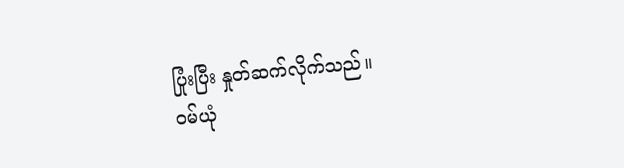ပြုံးပြီး နှုတ်ဆက်လိုက်သည်။
ဝမ်ယုံ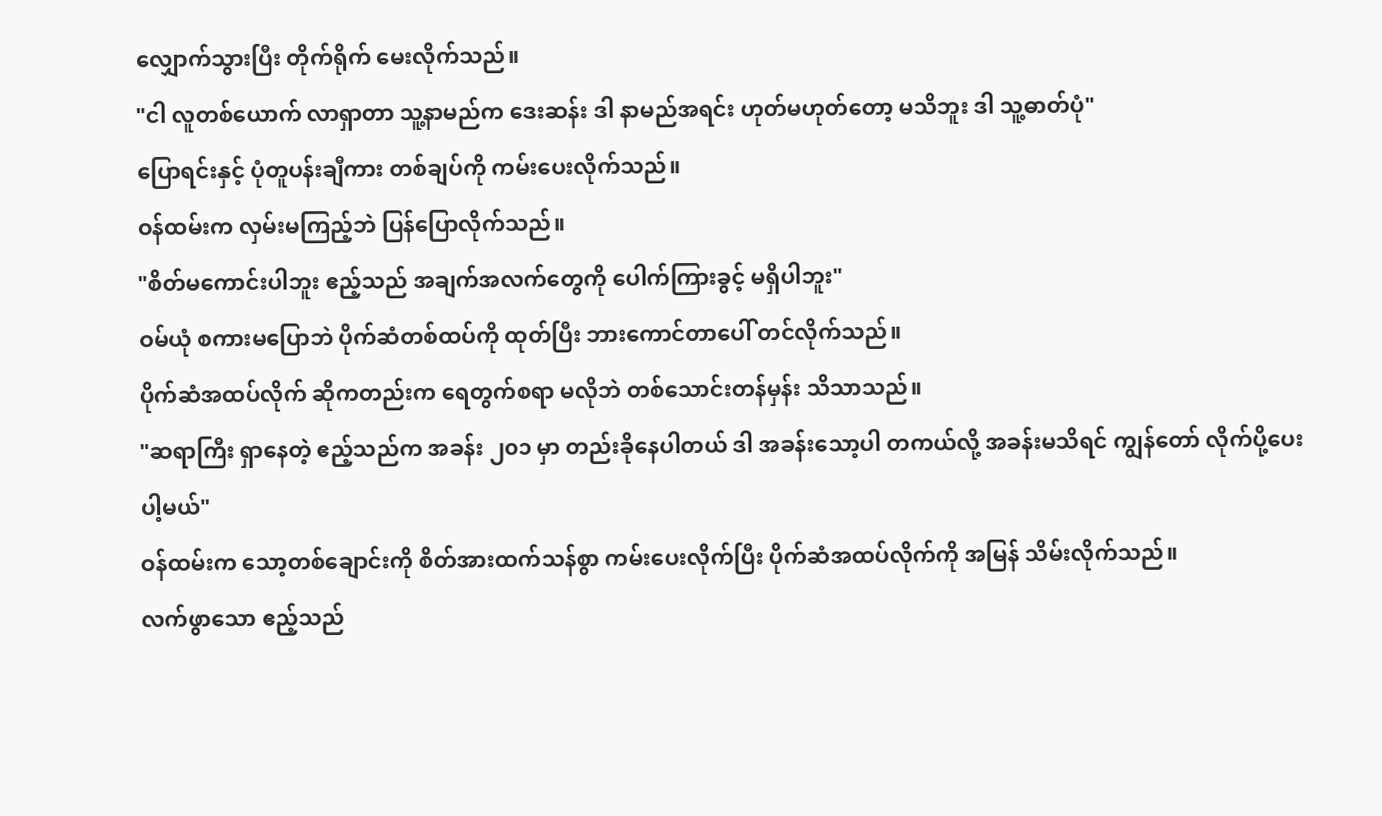လျှောက်သွားပြီး တိုက်ရိုက် မေးလိုက်သည်။
"ငါ လူတစ်ယောက် လာရှာတာ သူ့နာမည်က ဒေးဆန်း ဒါ နာမည်အရင်း ဟုတ်မဟုတ်တော့ မသိဘူး ဒါ သူ့ဓာတ်ပုံ"
ပြောရင်းနှင့် ပုံတူပန်းချီကား တစ်ချပ်ကို ကမ်းပေးလိုက်သည်။
ဝန်ထမ်းက လှမ်းမကြည့်ဘဲ ပြန်ပြောလိုက်သည်။
"စိတ်မကောင်းပါဘူး ဧည့်သည် အချက်အလက်တွေကို ပေါက်ကြားခွင့် မရှိပါဘူး"
ဝမ်ယုံ စကားမပြောဘဲ ပိုက်ဆံတစ်ထပ်ကို ထုတ်ပြီး ဘားကောင်တာပေါ် တင်လိုက်သည်။
ပိုက်ဆံအထပ်လိုက် ဆိုကတည်းက ရေတွက်စရာ မလိုဘဲ တစ်သောင်းတန်မှန်း သိသာသည်။
"ဆရာကြီး ရှာနေတဲ့ ဧည့်သည်က အခန်း ၂၀၁ မှာ တည်းခိုနေပါတယ် ဒါ အခန်းသော့ပါ တကယ်လို့ အခန်းမသိရင် ကျွန်တော် လိုက်ပို့ပေးပါ့မယ်"
ဝန်ထမ်းက သော့တစ်ချောင်းကို စိတ်အားထက်သန်စွာ ကမ်းပေးလိုက်ပြီး ပိုက်ဆံအထပ်လိုက်ကို အမြန် သိမ်းလိုက်သည်။
လက်ဖွာသော ဧည့်သည်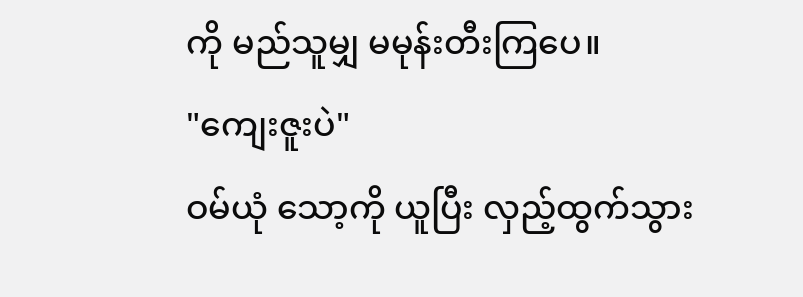ကို မည်သူမျှ မမုန်းတီးကြပေ။
"ကျေးဇူးပဲ"
ဝမ်ယုံ သော့ကို ယူပြီး လှည့်ထွက်သွား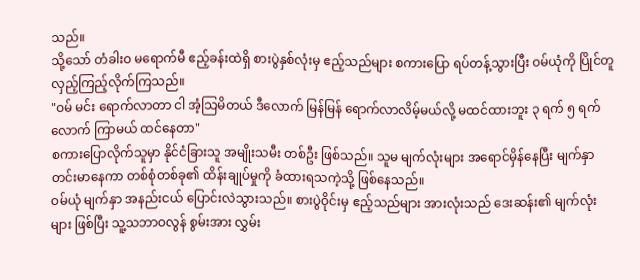သည်။
သို့သော် တံခါးဝ မရောက်မီ ဧည့်ခန်းထဲရှိ စားပွဲနှစ်လုံးမှ ဧည့်သည်များ စကားပြော ရပ်တန့်သွားပြီး ဝမ်ယုံကို ပြိုင်တူ လှည့်ကြည့်လိုက်ကြသည်။
"ဝမ် မင်း ရောက်လာတာ ငါ အံ့သြမိတယ် ဒီလောက် မြန်မြန် ရောက်လာလိမ့်မယ်လို့ မထင်ထားဘူး ၃ ရက် ၅ ရက်လောက် ကြာမယ် ထင်နေတာ"
စကားပြောလိုက်သူမှာ နိုင်ငံခြားသူ အမျိုးသမီး တစ်ဦး ဖြစ်သည်။ သူမ မျက်လုံးများ အရောင်မှိန်နေပြီး မျက်နှာ တင်းမာနေကာ တစ်စုံတစ်ခု၏ ထိန်းချုပ်မှုကို ခံထားရသကဲ့သို့ ဖြစ်နေသည်။
ဝမ်ယုံ မျက်နှာ အနည်းငယ် ပြောင်းလဲသွားသည်။ စားပွဲဝိုင်းမှ ဧည့်သည်များ အားလုံးသည် ဒေးဆန်း၏ မျက်လုံးများ ဖြစ်ပြီး သူ့သဘာဝလွန် စွမ်းအား လွှမ်း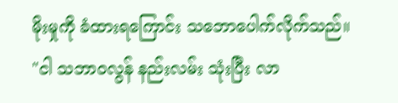မိုးမှုကို ခံထားရကြောင်း သဘောပေါက်လိုက်သည်။
"ငါ သဘာဝလွန် နည်းလမ်း သုံးပြီး လာ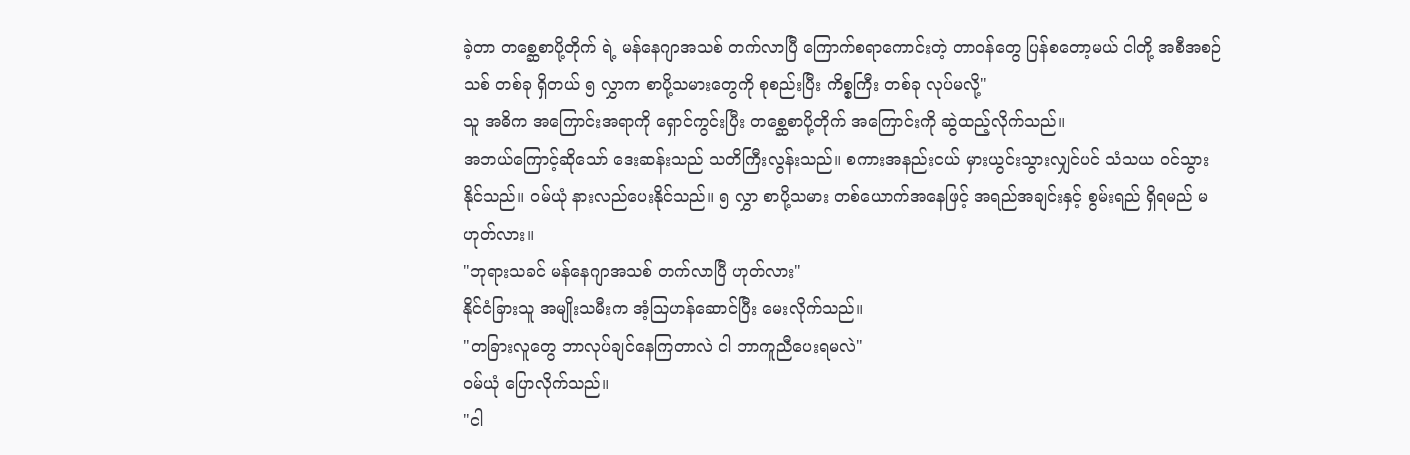ခဲ့တာ တစ္ဆေစာပို့တိုက် ရဲ့ မန်နေဂျာအသစ် တက်လာပြီ ကြောက်စရာကောင်းတဲ့ တာဝန်တွေ ပြန်စတော့မယ် ငါတို့ အစီအစဉ်သစ် တစ်ခု ရှိတယ် ၅ လွှာက စာပို့သမားတွေကို စုစည်းပြီး ကိစ္စကြီး တစ်ခု လုပ်မလို့"
သူ အဓိက အကြောင်းအရာကို ရှောင်ကွင်းပြီး တစ္ဆေစာပို့တိုက် အကြောင်းကို ဆွဲထည့်လိုက်သည်။
အဘယ်ကြောင့်ဆိုသော် ဒေးဆန်းသည် သတိကြီးလွန်းသည်။ စကားအနည်းငယ် မှားယွင်းသွားလျှင်ပင် သံသယ ဝင်သွားနိုင်သည်။ ဝမ်ယုံ နားလည်ပေးနိုင်သည်။ ၅ လွှာ စာပို့သမား တစ်ယောက်အနေဖြင့် အရည်အချင်းနှင့် စွမ်းရည် ရှိရမည် မဟုတ်လား။
"ဘုရားသခင် မန်နေဂျာအသစ် တက်လာပြီ ဟုတ်လား"
နိုင်ငံခြားသူ အမျိုးသမီးက အံ့သြဟန်ဆောင်ပြီး မေးလိုက်သည်။
"တခြားလူတွေ ဘာလုပ်ချင်နေကြတာလဲ ငါ ဘာကူညီပေးရမလဲ"
ဝမ်ယုံ ပြောလိုက်သည်။
"ငါ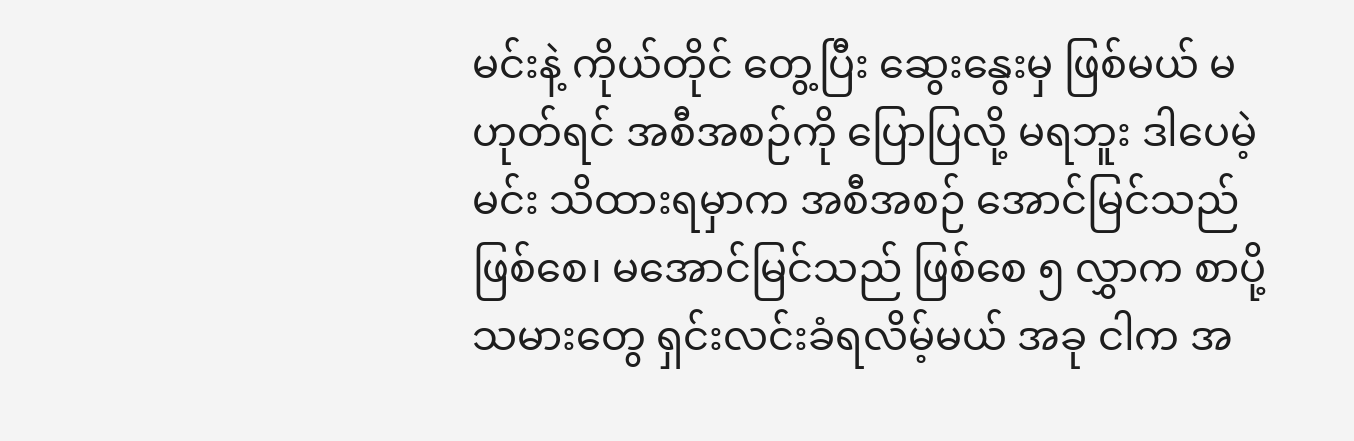မင်းနဲ့ ကိုယ်တိုင် တွေ့ပြီး ဆွေးနွေးမှ ဖြစ်မယ် မဟုတ်ရင် အစီအစဉ်ကို ပြောပြလို့ မရဘူး ဒါပေမဲ့ မင်း သိထားရမှာက အစီအစဉ် အောင်မြင်သည် ဖြစ်စေ၊ မအောင်မြင်သည် ဖြစ်စေ ၅ လွှာက စာပို့သမားတွေ ရှင်းလင်းခံရလိမ့်မယ် အခု ငါက အ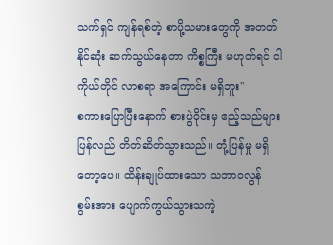သက်ရှင် ကျန်ရစ်တဲ့ စာပို့သမားတွေကို အတတ်နိုင်ဆုံး ဆက်သွယ်နေတာ ကိစ္စကြီး မဟုတ်ရင် ငါ ကိုယ်တိုင် လာစရာ အကြောင်း မရှိဘူး"
စကားပြောပြီးနောက် စားပွဲဝိုင်းမှ ဧည့်သည်များ ပြန်လည် တိတ်ဆိတ်သွားသည်။ တုံ့ပြန်မှု မရှိတော့ပေ။ ထိန်းချုပ်ထားသော သဘာဝလွန် စွမ်းအား ပျောက်ကွယ်သွားသကဲ့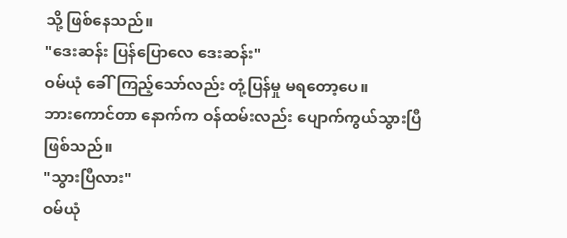သို့ ဖြစ်နေသည်။
"ဒေးဆန်း ပြန်ပြောလေ ဒေးဆန်း"
ဝမ်ယုံ ခေါ်ကြည့်သော်လည်း တုံ့ပြန်မှု မရတော့ပေ။
ဘားကောင်တာ နောက်က ဝန်ထမ်းလည်း ပျောက်ကွယ်သွားပြီ ဖြစ်သည်။
"သွားပြီလား"
ဝမ်ယုံ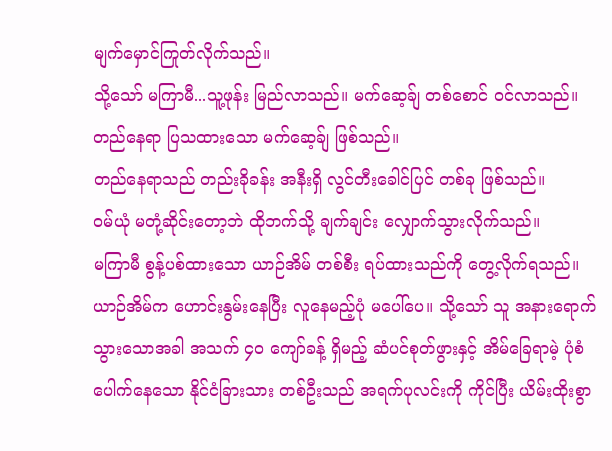မျက်မှောင်ကြုတ်လိုက်သည်။
သို့သော် မကြာမီ...သူ့ဖုန်း မြည်လာသည်။ မက်ဆေ့ခ်ျ တစ်စောင် ဝင်လာသည်။ တည်နေရာ ပြသထားသော မက်ဆေ့ခ်ျ ဖြစ်သည်။
တည်နေရာသည် တည်းခိုခန်း အနီးရှိ လွင်တီးခေါင်ပြင် တစ်ခု ဖြစ်သည်။
ဝမ်ယုံ မတုံ့ဆိုင်းတော့ဘဲ ထိုဘက်သို့ ချက်ချင်း လျှောက်သွားလိုက်သည်။
မကြာမီ စွန့်ပစ်ထားသော ယာဉ်အိမ် တစ်စီး ရပ်ထားသည်ကို တွေ့လိုက်ရသည်။ ယာဉ်အိမ်က ဟောင်းနွမ်းနေပြီး လူနေမည့်ပုံ မပေါ်ပေ။ သို့သော် သူ အနားရောက်သွားသောအခါ အသက် ၄၀ ကျော်ခန့် ရှိမည့် ဆံပင်စုတ်ဖွားနှင့် အိမ်ခြေရာမဲ့ ပုံစံပေါက်နေသော နိုင်ငံခြားသား တစ်ဦးသည် အရက်ပုလင်းကို ကိုင်ပြီး ယိမ်းထိုးစွာ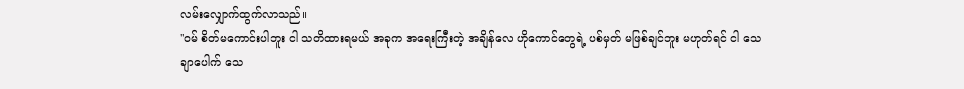လမ်းလျှောက်ထွက်လာသည်။
"ဝမ် စိတ်မကောင်းပါဘူး ငါ သတိထားရမယ် အခုက အရေးကြီးတဲ့ အချိန်လေ ဟိုကောင်တွေရဲ့ ပစ်မှတ် မဖြစ်ချင်ဘူး မဟုတ်ရင် ငါ သေချာပေါက် သေ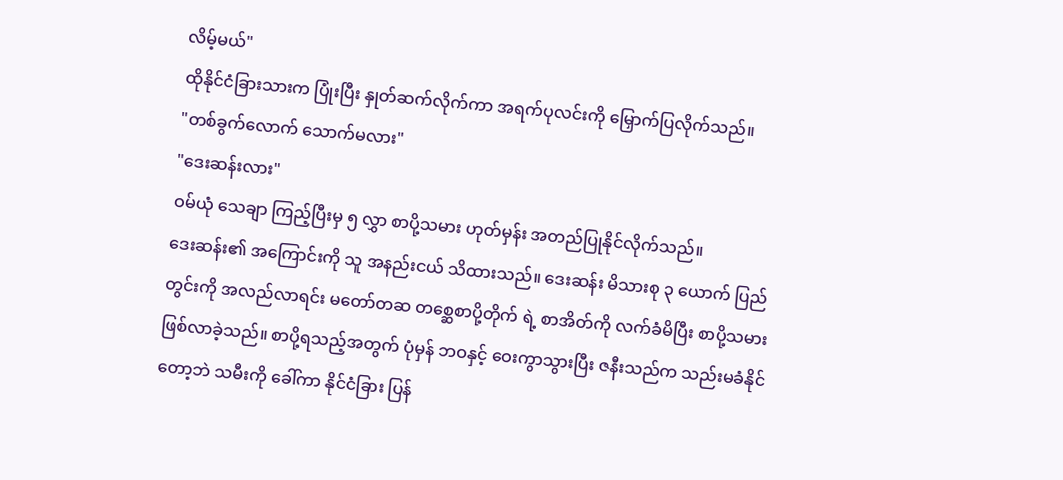လိမ့်မယ်"
ထိုနိုင်ငံခြားသားက ပြုံးပြီး နှုတ်ဆက်လိုက်ကာ အရက်ပုလင်းကို မြှောက်ပြလိုက်သည်။
"တစ်ခွက်လောက် သောက်မလား"
"ဒေးဆန်းလား"
ဝမ်ယုံ သေချာ ကြည့်ပြီးမှ ၅ လွှာ စာပို့သမား ဟုတ်မှန်း အတည်ပြုနိုင်လိုက်သည်။
ဒေးဆန်း၏ အကြောင်းကို သူ အနည်းငယ် သိထားသည်။ ဒေးဆန်း မိသားစု ၃ ယောက် ပြည်တွင်းကို အလည်လာရင်း မတော်တဆ တစ္ဆေစာပို့တိုက် ရဲ့ စာအိတ်ကို လက်ခံမိပြီး စာပို့သမား ဖြစ်လာခဲ့သည်။ စာပို့ရသည့်အတွက် ပုံမှန် ဘဝနှင့် ဝေးကွာသွားပြီး ဇနီးသည်က သည်းမခံနိုင်တော့ဘဲ သမီးကို ခေါ်ကာ နိုင်ငံခြား ပြန်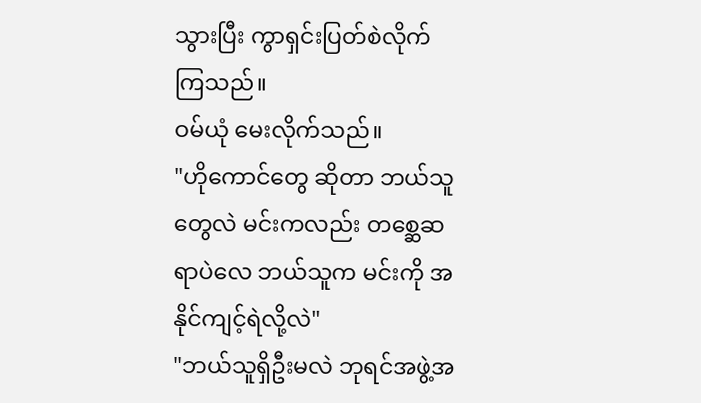သွားပြီး ကွာရှင်းပြတ်စဲလိုက်ကြသည်။
ဝမ်ယုံ မေးလိုက်သည်။
"ဟိုကောင်တွေ ဆိုတာ ဘယ်သူတွေလဲ မင်းကလည်း တစ္ဆေဆရာပဲလေ ဘယ်သူက မင်းကို အနိုင်ကျင့်ရဲလို့လဲ"
"ဘယ်သူရှိဦးမလဲ ဘုရင်အဖွဲ့အ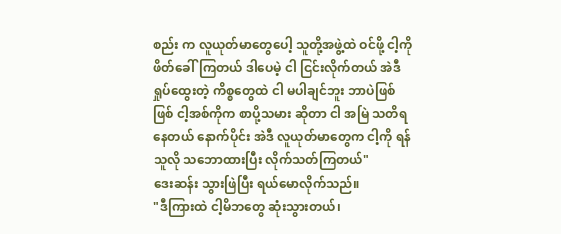စည်း က လူယုတ်မာတွေပေါ့ သူတို့အဖွဲ့ထဲ ဝင်ဖို့ ငါ့ကို ဖိတ်ခေါ်ကြတယ် ဒါပေမဲ့ ငါ ငြင်းလိုက်တယ် အဲဒီ ရှုပ်ထွေးတဲ့ ကိစ္စတွေထဲ ငါ မပါချင်ဘူး ဘာပဲဖြစ်ဖြစ် ငါ့အစ်ကိုက စာပို့သမား ဆိုတာ ငါ အမြဲ သတိရနေတယ် နောက်ပိုင်း အဲဒီ လူယုတ်မာတွေက ငါ့ကို ရန်သူလို သဘောထားပြီး လိုက်သတ်ကြတယ်"
ဒေးဆန်း သွားဖြဲပြီး ရယ်မောလိုက်သည်။
"ဒီကြားထဲ ငါ့မိဘတွေ ဆုံးသွားတယ်၊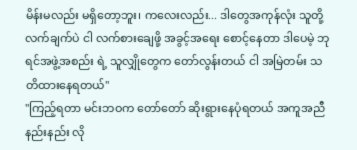မိန်းမလည်း မရှိတော့ဘူး၊ ကလေးလည်း... ဒါတွေအကုန်လုံး သူတို့လက်ချက်ပဲ ငါ လက်စားချေဖို့ အခွင့်အရေး စောင့်နေတာ ဒါပေမဲ့ ဘုရင်အဖွဲ့အစည်း ရဲ့ သူလျှိုတွေက တော်လွန်းတယ် ငါ အမြဲတမ်း သတိထားနေရတယ်"
"ကြည့်ရတာ မင်းဘဝက တော်တော် ဆိုးရွားနေပုံရတယ် အကူအညီ နည်းနည်း လို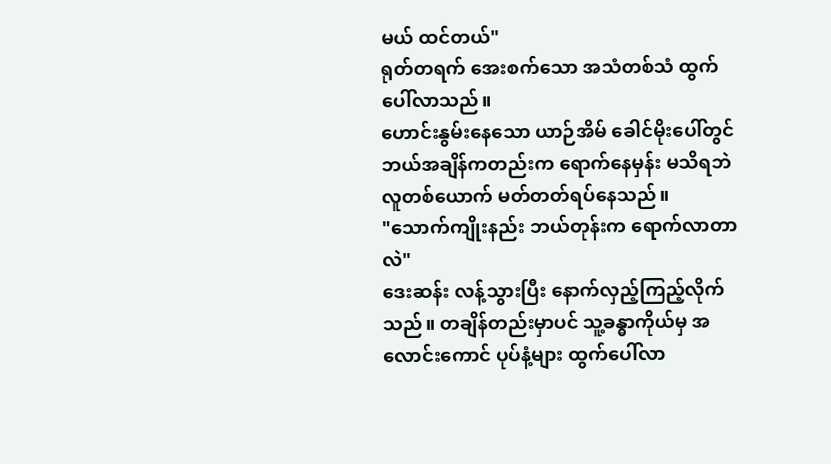မယ် ထင်တယ်"
ရုတ်တရက် အေးစက်သော အသံတစ်သံ ထွက်ပေါ်လာသည်။
ဟောင်းနွမ်းနေသော ယာဉ်အိမ် ခေါင်မိုးပေါ်တွင် ဘယ်အချိန်ကတည်းက ရောက်နေမှန်း မသိရဘဲ လူတစ်ယောက် မတ်တတ်ရပ်နေသည်။
"သောက်ကျိုးနည်း ဘယ်တုန်းက ရောက်လာတာလဲ"
ဒေးဆန်း လန့်သွားပြီး နောက်လှည့်ကြည့်လိုက်သည်။ တချိန်တည်းမှာပင် သူ့ခန္ဓာကိုယ်မှ အလောင်းကောင် ပုပ်နံ့များ ထွက်ပေါ်လာ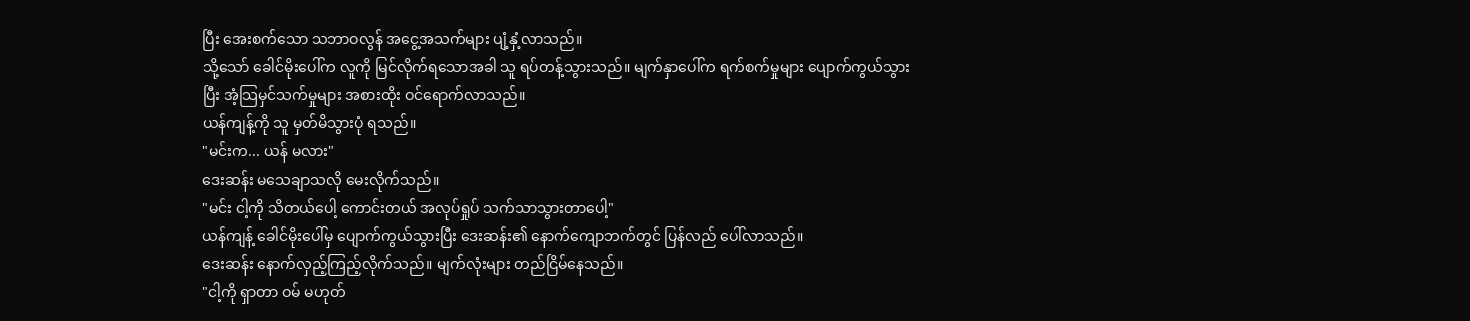ပြီး အေးစက်သော သဘာဝလွန် အငွေ့အသက်များ ပျံ့နှံ့လာသည်။
သို့သော် ခေါင်မိုးပေါ်က လူကို မြင်လိုက်ရသောအခါ သူ ရပ်တန့်သွားသည်။ မျက်နှာပေါ်က ရက်စက်မှုများ ပျောက်ကွယ်သွားပြီး အံ့သြမှင်သက်မှုများ အစားထိုး ဝင်ရောက်လာသည်။
ယန်ကျန့်ကို သူ မှတ်မိသွားပုံ ရသည်။
"မင်းက... ယန် မလား"
ဒေးဆန်း မသေချာသလို မေးလိုက်သည်။
"မင်း ငါ့ကို သိတယ်ပေါ့ ကောင်းတယ် အလုပ်ရှုပ် သက်သာသွားတာပေါ့"
ယန်ကျန့် ခေါင်မိုးပေါ်မှ ပျောက်ကွယ်သွားပြီး ဒေးဆန်း၏ နောက်ကျောဘက်တွင် ပြန်လည် ပေါ်လာသည်။
ဒေးဆန်း နောက်လှည့်ကြည့်လိုက်သည်။ မျက်လုံးများ တည်ငြိမ်နေသည်။
"ငါ့ကို ရှာတာ ဝမ် မဟုတ်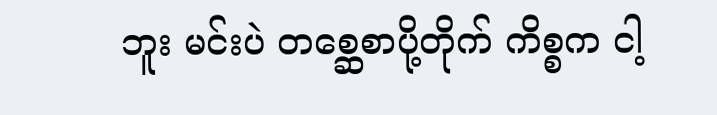ဘူး မင်းပဲ တစ္ဆေစာပို့တိုက် ကိစ္စက ငါ့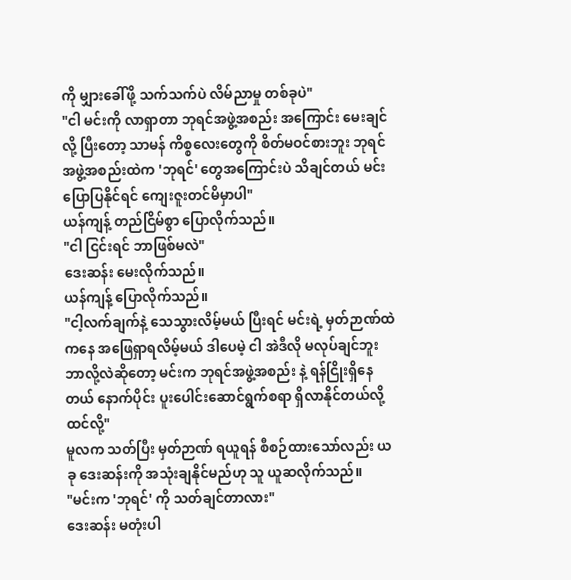ကို မျှားခေါ်ဖို့ သက်သက်ပဲ လိမ်ညာမှု တစ်ခုပဲ"
"ငါ မင်းကို လာရှာတာ ဘုရင်အဖွဲ့အစည်း အကြောင်း မေးချင်လို့ ပြီးတော့ သာမန် ကိစ္စလေးတွေကို စိတ်မဝင်စားဘူး ဘုရင်အဖွဲ့အစည်းထဲက 'ဘုရင်' တွေအကြောင်းပဲ သိချင်တယ် မင်း ပြောပြနိုင်ရင် ကျေးဇူးတင်မိမှာပါ"
ယန်ကျန့် တည်ငြိမ်စွာ ပြောလိုက်သည်။
"ငါ ငြင်းရင် ဘာဖြစ်မလဲ"
ဒေးဆန်း မေးလိုက်သည်။
ယန်ကျန့် ပြောလိုက်သည်။
"ငါ့လက်ချက်နဲ့ သေသွားလိမ့်မယ် ပြီးရင် မင်းရဲ့ မှတ်ဉာဏ်ထဲကနေ အဖြေရှာရလိမ့်မယ် ဒါပေမဲ့ ငါ အဲဒီလို မလုပ်ချင်ဘူး ဘာလို့လဲဆိုတော့ မင်းက ဘုရင်အဖွဲ့အစည်း နဲ့ ရန်ငြိုးရှိနေတယ် နောက်ပိုင်း ပူးပေါင်းဆောင်ရွက်စရာ ရှိလာနိုင်တယ်လို့ ထင်လို့"
မူလက သတ်ပြီး မှတ်ဉာဏ် ရယူရန် စီစဉ်ထားသော်လည်း ယခု ဒေးဆန်းကို အသုံးချနိုင်မည်ဟု သူ ယူဆလိုက်သည်။
"မင်းက 'ဘုရင်' ကို သတ်ချင်တာလား"
ဒေးဆန်း မတုံးပါ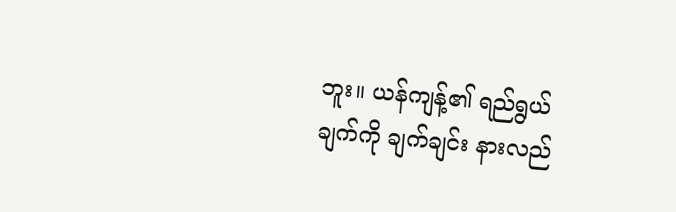ဘူး။ ယန်ကျန့်၏ ရည်ရွယ်ချက်ကို ချက်ချင်း နားလည်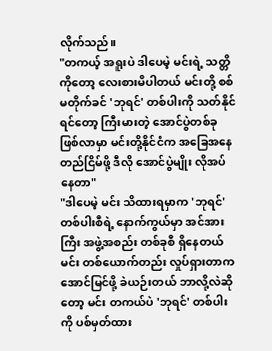လိုက်သည်။
"တကယ့် အရူးပဲ ဒါပေမဲ့ မင်းရဲ့ သတ္တိကိုတော့ လေးစားမိပါတယ် မင်းတို့ စစ်မတိုက်ခင် 'ဘုရင်' တစ်ပါးကို သတ်နိုင်ရင်တော့ ကြီးမားတဲ့ အောင်ပွဲတစ်ခု ဖြစ်လာမှာ မင်းတို့နိုင်ငံက အခြေအနေ တည်ငြိမ်ဖို့ ဒီလို အောင်ပွဲမျိုး လိုအပ်နေတာ"
"ဒါပေမဲ့ မင်း သိထားရမှာက 'ဘုရင်' တစ်ပါးစီရဲ့ နောက်ကွယ်မှာ အင်အားကြီး အဖွဲ့အစည်း တစ်ခုစီ ရှိနေတယ် မင်း တစ်ယောက်တည်း လှုပ်ရှားတာက အောင်မြင်ဖို့ ခဲယဉ်းတယ် ဘာလို့လဲဆိုတော့ မင်း တကယ်ပဲ 'ဘုရင်' တစ်ပါးကို ပစ်မှတ်ထား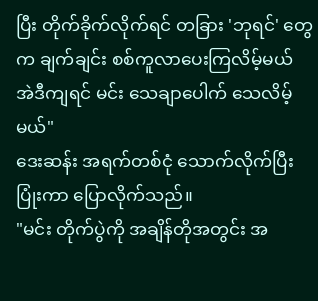ပြီး တိုက်ခိုက်လိုက်ရင် တခြား 'ဘုရင်' တွေက ချက်ချင်း စစ်ကူလာပေးကြလိမ့်မယ် အဲဒီကျရင် မင်း သေချာပေါက် သေလိမ့်မယ်"
ဒေးဆန်း အရက်တစ်ငုံ သောက်လိုက်ပြီး ပြုံးကာ ပြောလိုက်သည်။
"မင်း တိုက်ပွဲကို အချိန်တိုအတွင်း အ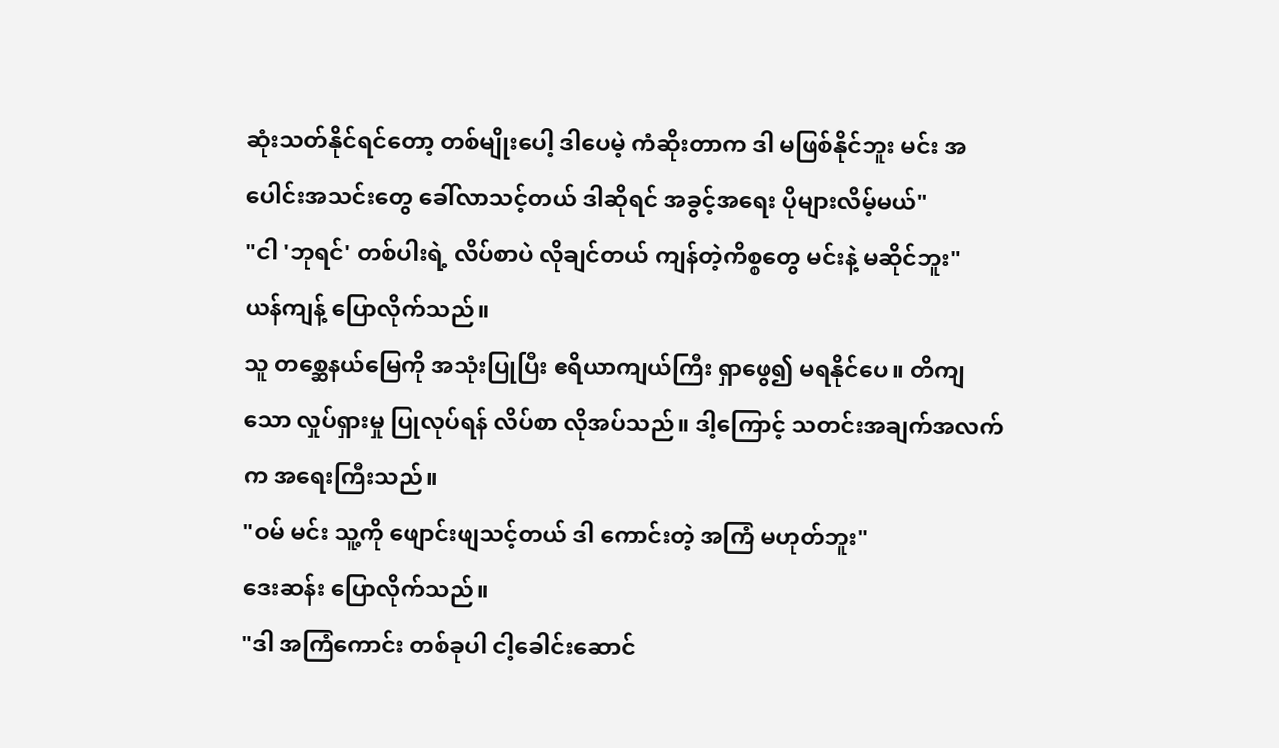ဆုံးသတ်နိုင်ရင်တော့ တစ်မျိုးပေါ့ ဒါပေမဲ့ ကံဆိုးတာက ဒါ မဖြစ်နိုင်ဘူး မင်း အပေါင်းအသင်းတွေ ခေါ်လာသင့်တယ် ဒါဆိုရင် အခွင့်အရေး ပိုများလိမ့်မယ်"
"ငါ 'ဘုရင်' တစ်ပါးရဲ့ လိပ်စာပဲ လိုချင်တယ် ကျန်တဲ့ကိစ္စတွေ မင်းနဲ့ မဆိုင်ဘူး"
ယန်ကျန့် ပြောလိုက်သည်။
သူ တစ္ဆေနယ်မြေကို အသုံးပြုပြီး ဧရိယာကျယ်ကြီး ရှာဖွေ၍ မရနိုင်ပေ။ တိကျသော လှုပ်ရှားမှု ပြုလုပ်ရန် လိပ်စာ လိုအပ်သည်။ ဒါ့ကြောင့် သတင်းအချက်အလက်က အရေးကြီးသည်။
"ဝမ် မင်း သူ့ကို ဖျောင်းဖျသင့်တယ် ဒါ ကောင်းတဲ့ အကြံ မဟုတ်ဘူး"
ဒေးဆန်း ပြောလိုက်သည်။
"ဒါ အကြံကောင်း တစ်ခုပါ ငါ့ခေါင်းဆောင်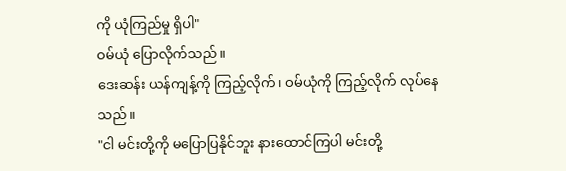ကို ယုံကြည်မှု ရှိပါ"
ဝမ်ယုံ ပြောလိုက်သည်။
ဒေးဆန်း ယန်ကျန့်ကို ကြည့်လိုက်၊ ဝမ်ယုံကို ကြည့်လိုက် လုပ်နေသည်။
"ငါ မင်းတို့ကို မပြောပြနိုင်ဘူး နားထောင်ကြပါ မင်းတို့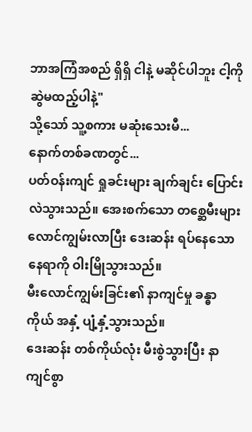ဘာအကြံအစည် ရှိရှိ ငါနဲ့ မဆိုင်ပါဘူး ငါ့ကို ဆွဲမထည့်ပါနဲ့"
သို့သော် သူ့စကား မဆုံးသေးမီ...
နောက်တစ်ခဏတွင်...
ပတ်ဝန်းကျင် ရှုခင်းများ ချက်ချင်း ပြောင်းလဲသွားသည်။ အေးစက်သော တစ္ဆေမီးများ လောင်ကျွမ်းလာပြီး ဒေးဆန်း ရပ်နေသော နေရာကို ဝါးမြိုသွားသည်။
မီးလောင်ကျွမ်းခြင်း၏ နာကျင်မှု ခန္ဓာကိုယ် အနှံ့ ပျံ့နှံ့သွားသည်။
ဒေးဆန်း တစ်ကိုယ်လုံး မီးစွဲသွားပြီး နာကျင်စွာ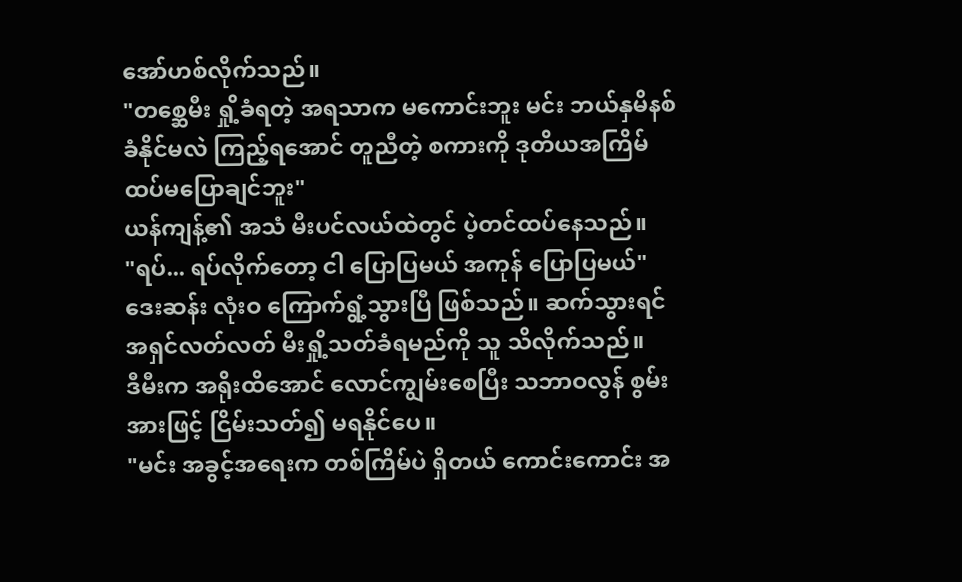အော်ဟစ်လိုက်သည်။
"တစ္ဆေမီး ရှို့ခံရတဲ့ အရသာက မကောင်းဘူး မင်း ဘယ်နှမိနစ် ခံနိုင်မလဲ ကြည့်ရအောင် တူညီတဲ့ စကားကို ဒုတိယအကြိမ် ထပ်မပြောချင်ဘူး"
ယန်ကျန့်၏ အသံ မီးပင်လယ်ထဲတွင် ပဲ့တင်ထပ်နေသည်။
"ရပ်... ရပ်လိုက်တော့ ငါ ပြောပြမယ် အကုန် ပြောပြမယ်"
ဒေးဆန်း လုံးဝ ကြောက်ရွံ့သွားပြီ ဖြစ်သည်။ ဆက်သွားရင် အရှင်လတ်လတ် မီးရှို့သတ်ခံရမည်ကို သူ သိလိုက်သည်။
ဒီမီးက အရိုးထိအောင် လောင်ကျွမ်းစေပြီး သဘာဝလွန် စွမ်းအားဖြင့် ငြိမ်းသတ်၍ မရနိုင်ပေ။
"မင်း အခွင့်အရေးက တစ်ကြိမ်ပဲ ရှိတယ် ကောင်းကောင်း အ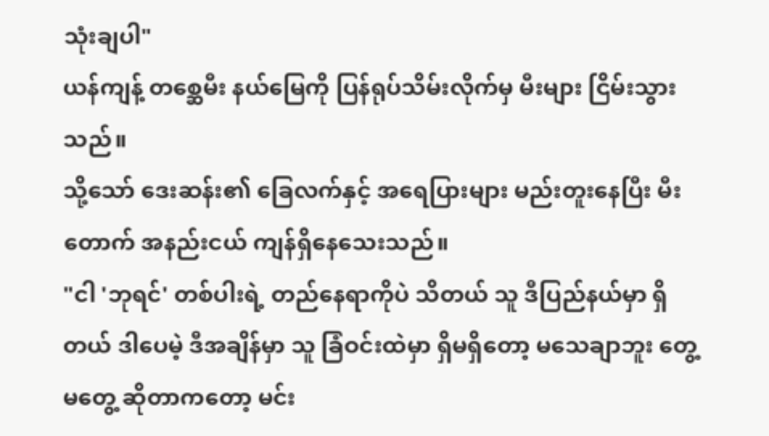သုံးချပါ"
ယန်ကျန့် တစ္ဆေမီး နယ်မြေကို ပြန်ရုပ်သိမ်းလိုက်မှ မီးများ ငြိမ်းသွားသည်။
သို့သော် ဒေးဆန်း၏ ခြေလက်နှင့် အရေပြားများ မည်းတူးနေပြီး မီးတောက် အနည်းငယ် ကျန်ရှိနေသေးသည်။
"ငါ 'ဘုရင်' တစ်ပါးရဲ့ တည်နေရာကိုပဲ သိတယ် သူ ဒီပြည်နယ်မှာ ရှိတယ် ဒါပေမဲ့ ဒီအချိန်မှာ သူ ခြံဝင်းထဲမှာ ရှိမရှိတော့ မသေချာဘူး တွေ့မတွေ့ ဆိုတာကတော့ မင်း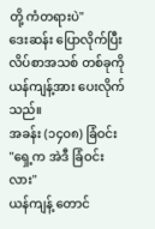တို့ ကံတရားပဲ"
ဒေးဆန်း ပြောလိုက်ပြီး လိပ်စာအသစ် တစ်ခုကို ယန်ကျန့်အား ပေးလိုက်သည်။
အခန်း (၁၄၀၈) ခြံဝင်း
"ရှေ့က အဲဒီ ခြံဝင်းလား"
ယန်ကျန့် တောင်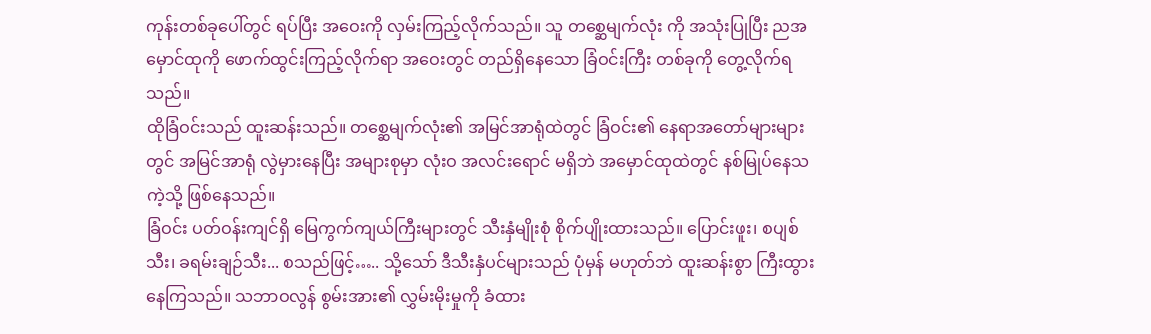ကုန်းတစ်ခုပေါ်တွင် ရပ်ပြီး အဝေးကို လှမ်းကြည့်လိုက်သည်။ သူ တစ္ဆေမျက်လုံး ကို အသုံးပြုပြီး ညအမှောင်ထုကို ဖောက်ထွင်းကြည့်လိုက်ရာ အဝေးတွင် တည်ရှိနေသော ခြံဝင်းကြီး တစ်ခုကို တွေ့လိုက်ရသည်။
ထိုခြံဝင်းသည် ထူးဆန်းသည်။ တစ္ဆေမျက်လုံး၏ အမြင်အာရုံထဲတွင် ခြံဝင်း၏ နေရာအတော်များများတွင် အမြင်အာရုံ လွဲမှားနေပြီး အများစုမှာ လုံးဝ အလင်းရောင် မရှိဘဲ အမှောင်ထုထဲတွင် နစ်မြုပ်နေသကဲ့သို့ ဖြစ်နေသည်။
ခြံဝင်း ပတ်ဝန်းကျင်ရှိ မြေကွက်ကျယ်ကြီးများတွင် သီးနှံမျိုးစုံ စိုက်ပျိုးထားသည်။ ပြောင်းဖူး၊ စပျစ်သီး၊ ခရမ်းချဉ်သီး... စသည်ဖြင့်….. သို့သော် ဒီသီးနှံပင်များသည် ပုံမှန် မဟုတ်ဘဲ ထူးဆန်းစွာ ကြီးထွားနေကြသည်။ သဘာဝလွန် စွမ်းအား၏ လွှမ်းမိုးမှုကို ခံထား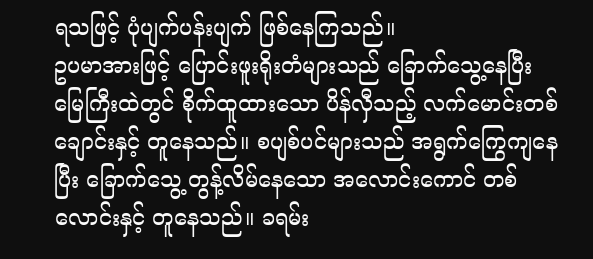ရသဖြင့် ပုံပျက်ပန်းပျက် ဖြစ်နေကြသည်။
ဥပမာအားဖြင့် ပြောင်းဖူးရိုးတံများသည် ခြောက်သွေ့နေပြီး မြေကြီးထဲတွင် စိုက်ထူထားသော ပိန်လှီသည့် လက်မောင်းတစ်ချောင်းနှင့် တူနေသည်။ စပျစ်ပင်များသည် အရွက်ကြွေကျနေပြီး ခြောက်သွေ့ တွန့်လိမ်နေသော အလောင်းကောင် တစ်လောင်းနှင့် တူနေသည်။ ခရမ်း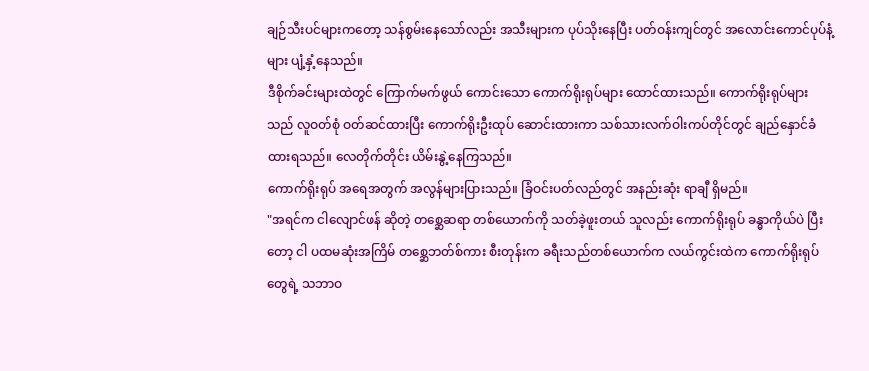ချဉ်သီးပင်များကတော့ သန်စွမ်းနေသော်လည်း အသီးများက ပုပ်သိုးနေပြီး ပတ်ဝန်းကျင်တွင် အလောင်းကောင်ပုပ်နံ့များ ပျံ့နှံ့နေသည်။
ဒီစိုက်ခင်းများထဲတွင် ကြောက်မက်ဖွယ် ကောင်းသော ကောက်ရိုးရုပ်များ ထောင်ထားသည်။ ကောက်ရိုးရုပ်များသည် လူဝတ်စုံ ဝတ်ဆင်ထားပြီး ကောက်ရိုးဦးထုပ် ဆောင်းထားကာ သစ်သားလက်ဝါးကပ်တိုင်တွင် ချည်နှောင်ခံထားရသည်။ လေတိုက်တိုင်း ယိမ်းနွဲ့နေကြသည်။
ကောက်ရိုးရုပ် အရေအတွက် အလွန်များပြားသည်။ ခြံဝင်းပတ်လည်တွင် အနည်းဆုံး ရာချီ ရှိမည်။
"အရင်က ငါလျောင်ဖန် ဆိုတဲ့ တစ္ဆေဆရာ တစ်ယောက်ကို သတ်ခဲ့ဖူးတယ် သူလည်း ကောက်ရိုးရုပ် ခန္ဓာကိုယ်ပဲ ပြီးတော့ ငါ ပထမဆုံးအကြိမ် တစ္ဆေဘတ်စ်ကား စီးတုန်းက ခရီးသည်တစ်ယောက်က လယ်ကွင်းထဲက ကောက်ရိုးရုပ်တွေရဲ့ သဘာဝ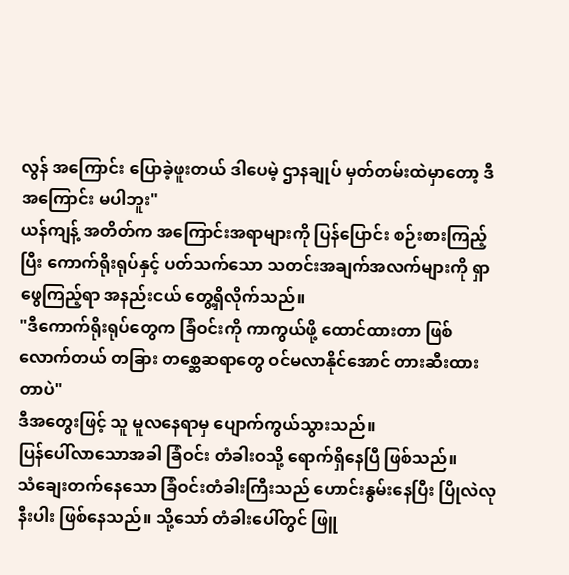လွန် အကြောင်း ပြောခဲ့ဖူးတယ် ဒါပေမဲ့ ဌာနချုပ် မှတ်တမ်းထဲမှာတော့ ဒီအကြောင်း မပါဘူး"
ယန်ကျန့် အတိတ်က အကြောင်းအရာများကို ပြန်ပြောင်း စဉ်းစားကြည့်ပြီး ကောက်ရိုးရုပ်နှင့် ပတ်သက်သော သတင်းအချက်အလက်များကို ရှာဖွေကြည့်ရာ အနည်းငယ် တွေ့ရှိလိုက်သည်။
"ဒီကောက်ရိုးရုပ်တွေက ခြံဝင်းကို ကာကွယ်ဖို့ ထောင်ထားတာ ဖြစ်လောက်တယ် တခြား တစ္ဆေဆရာတွေ ဝင်မလာနိုင်အောင် တားဆီးထားတာပဲ"
ဒီအတွေးဖြင့် သူ မူလနေရာမှ ပျောက်ကွယ်သွားသည်။
ပြန်ပေါ်လာသောအခါ ခြံဝင်း တံခါးဝသို့ ရောက်ရှိနေပြီ ဖြစ်သည်။
သံချေးတက်နေသော ခြံဝင်းတံခါးကြီးသည် ဟောင်းနွမ်းနေပြီး ပြိုလဲလုနီးပါး ဖြစ်နေသည်။ သို့သော် တံခါးပေါ်တွင် ဖြူ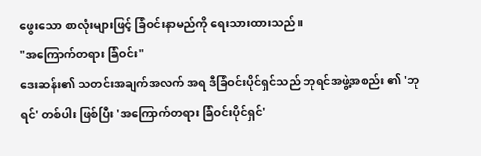ဖွေးသော စာလုံးများဖြင့် ခြံဝင်းနာမည်ကို ရေးသားထားသည်။
"အကြောက်တရား ခြံဝင်း"
ဒေးဆန်း၏ သတင်းအချက်အလက် အရ ဒီခြံဝင်းပိုင်ရှင်သည် ဘုရင်အဖွဲ့အစည်း ၏ 'ဘုရင်' တစ်ပါး ဖြစ်ပြီး 'အကြောက်တရား ခြံဝင်းပိုင်ရှင်'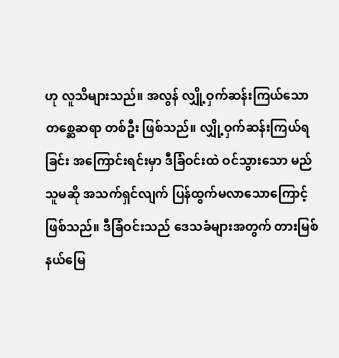ဟု လူသိများသည်။ အလွန် လျှို့ဝှက်ဆန်းကြယ်သော တစ္ဆေဆရာ တစ်ဦး ဖြစ်သည်။ လျှို့ဝှက်ဆန်းကြယ်ရခြင်း အကြောင်းရင်းမှာ ဒီခြံဝင်းထဲ ဝင်သွားသော မည်သူမဆို အသက်ရှင်လျက် ပြန်ထွက်မလာသောကြောင့် ဖြစ်သည်။ ဒီခြံဝင်းသည် ဒေသခံများအတွက် တားမြစ်နယ်မြေ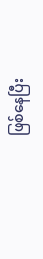ဖြစ်နေပြီး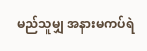မည်သူမျှ အနားမကပ်ရဲ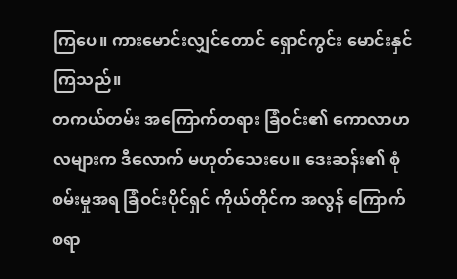ကြပေ။ ကားမောင်းလျှင်တောင် ရှောင်ကွင်း မောင်းနှင်ကြသည်။
တကယ်တမ်း အကြောက်တရား ခြံဝင်း၏ ကောလာဟလများက ဒီလောက် မဟုတ်သေးပေ။ ဒေးဆန်း၏ စုံစမ်းမှုအရ ခြံဝင်းပိုင်ရှင် ကိုယ်တိုင်က အလွန် ကြောက်စရာ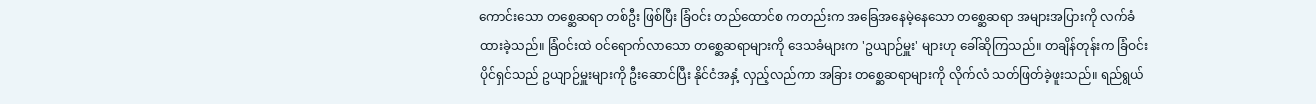ကောင်းသော တစ္ဆေဆရာ တစ်ဦး ဖြစ်ပြီး ခြံဝင်း တည်ထောင်စ ကတည်းက အခြေအနေမဲ့နေသော တစ္ဆေဆရာ အများအပြားကို လက်ခံထားခဲ့သည်။ ခြံဝင်းထဲ ဝင်ရောက်လာသော တစ္ဆေဆရာများကို ဒေသခံများက 'ဥယျာဉ်မှူး' များဟု ခေါ်ဆိုကြသည်။ တချိန်တုန်းက ခြံဝင်းပိုင်ရှင်သည် ဥယျာဉ်မှူးများကို ဦးဆောင်ပြီး နိုင်ငံအနှံ့ လှည့်လည်ကာ အခြား တစ္ဆေဆရာများကို လိုက်လံ သတ်ဖြတ်ခဲ့ဖူးသည်။ ရည်ရွယ်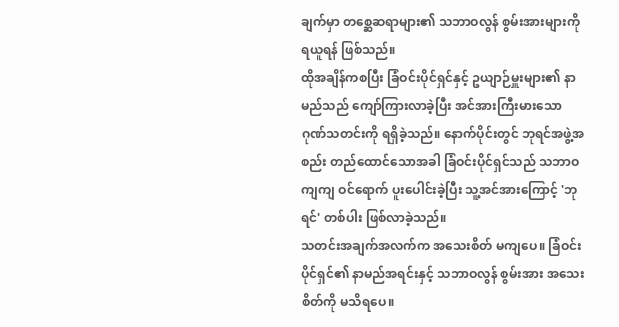ချက်မှာ တစ္ဆေဆရာများ၏ သဘာဝလွန် စွမ်းအားများကို ရယူရန် ဖြစ်သည်။
ထိုအချိန်ကစပြီး ခြံဝင်းပိုင်ရှင်နှင့် ဥယျာဉ်မှူးများ၏ နာမည်သည် ကျော်ကြားလာခဲ့ပြီး အင်အားကြီးမားသော ဂုဏ်သတင်းကို ရရှိခဲ့သည်။ နောက်ပိုင်းတွင် ဘုရင်အဖွဲ့အစည်း တည်ထောင်သောအခါ ခြံဝင်းပိုင်ရှင်သည် သဘာဝကျကျ ဝင်ရောက် ပူးပေါင်းခဲ့ပြီး သူ့အင်အားကြောင့် 'ဘုရင်' တစ်ပါး ဖြစ်လာခဲ့သည်။
သတင်းအချက်အလက်က အသေးစိတ် မကျပေ။ ခြံဝင်းပိုင်ရှင်၏ နာမည်အရင်းနှင့် သဘာဝလွန် စွမ်းအား အသေးစိတ်ကို မသိရပေ။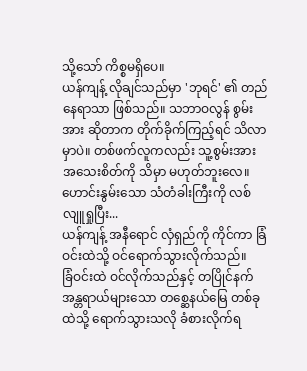သို့သော် ကိစ္စမရှိပေ။
ယန်ကျန့် လိုချင်သည်မှာ 'ဘုရင်' ၏ တည်နေရာသာ ဖြစ်သည်။ သဘာဝလွန် စွမ်းအား ဆိုတာက တိုက်ခိုက်ကြည့်ရင် သိလာမှာပဲ။ တစ်ဖက်လူကလည်း သူ့စွမ်းအား အသေးစိတ်ကို သိမှာ မဟုတ်ဘူးလေ။
ဟောင်းနွမ်းသော သံတံခါးကြီးကို လစ်လျူရှုပြီး...
ယန်ကျန့် အနီရောင် လှံရှည်ကို ကိုင်ကာ ခြံဝင်းထဲသို့ ဝင်ရောက်သွားလိုက်သည်။
ခြံဝင်းထဲ ဝင်လိုက်သည်နှင့် တပြိုင်နက် အန္တရာယ်များသော တစ္ဆေနယ်မြေ တစ်ခုထဲသို့ ရောက်သွားသလို ခံစားလိုက်ရ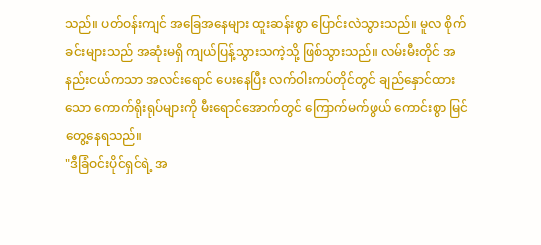သည်။ ပတ်ဝန်းကျင် အခြေအနေများ ထူးဆန်းစွာ ပြောင်းလဲသွားသည်။ မူလ စိုက်ခင်းများသည် အဆုံးမရှိ ကျယ်ပြန့်သွားသကဲ့သို့ ဖြစ်သွားသည်။ လမ်းမီးတိုင် အနည်းငယ်ကသာ အလင်းရောင် ပေးနေပြီး လက်ဝါးကပ်တိုင်တွင် ချည်နှောင်ထားသော ကောက်ရိုးရုပ်များကို မီးရောင်အောက်တွင် ကြောက်မက်ဖွယ် ကောင်းစွာ မြင်တွေ့နေရသည်။
"ဒီခြံဝင်းပိုင်ရှင်ရဲ့ အ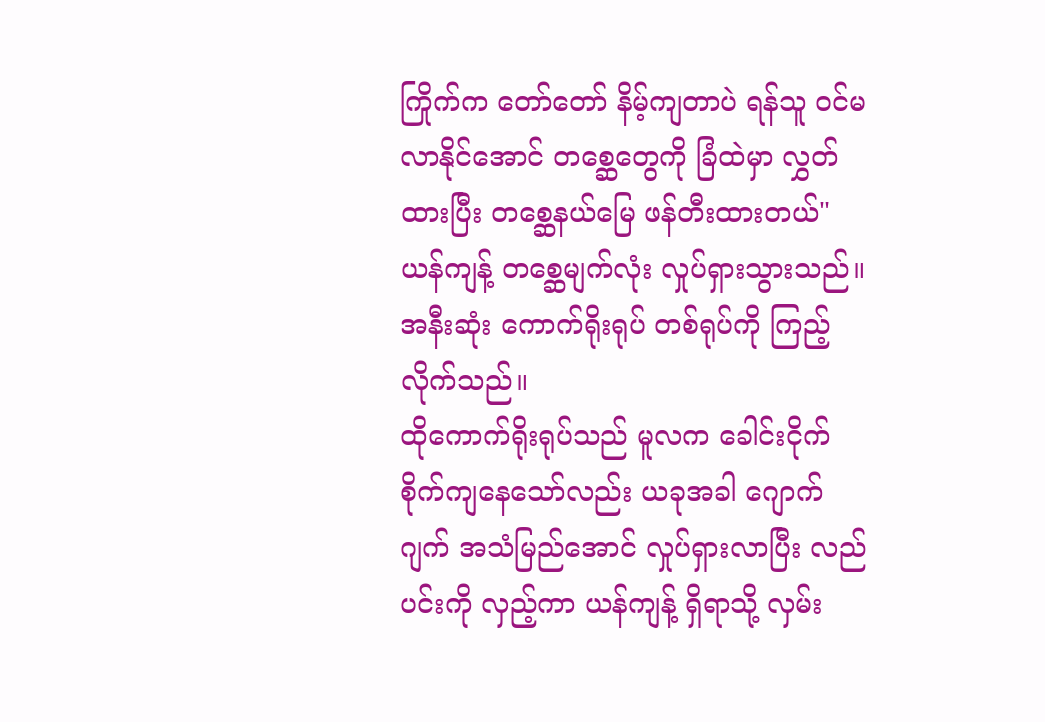ကြိုက်က တော်တော် နိမ့်ကျတာပဲ ရန်သူ ဝင်မလာနိုင်အောင် တစ္ဆေတွေကို ခြံထဲမှာ လွှတ်ထားပြီး တစ္ဆေနယ်မြေ ဖန်တီးထားတယ်"
ယန်ကျန့် တစ္ဆေမျက်လုံး လှုပ်ရှားသွားသည်။
အနီးဆုံး ကောက်ရိုးရုပ် တစ်ရုပ်ကို ကြည့်လိုက်သည်။
ထိုကောက်ရိုးရုပ်သည် မူလက ခေါင်းငိုက်စိုက်ကျနေသော်လည်း ယခုအခါ ဂျောက်ဂျက် အသံမြည်အောင် လှုပ်ရှားလာပြီး လည်ပင်းကို လှည့်ကာ ယန်ကျန့် ရှိရာသို့ လှမ်း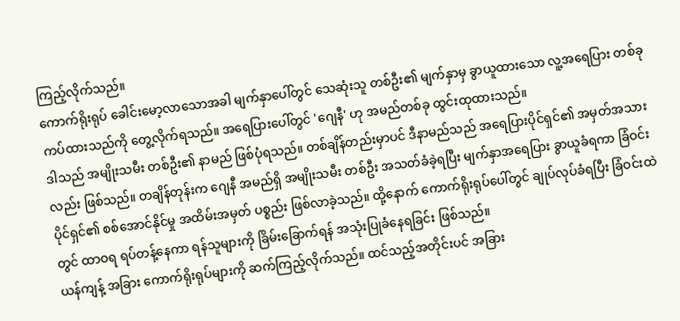ကြည့်လိုက်သည်။
ကောက်ရိုးရုပ် ခေါင်းမော့လာသောအခါ မျက်နှာပေါ်တွင် သေဆုံးသူ တစ်ဦး၏ မျက်နှာမှ ခွာယူထားသော လူ့အရေပြား တစ်ခု ကပ်ထားသည်ကို တွေ့လိုက်ရသည်။ အရေပြားပေါ်တွင် 'ဂျေနီ' ဟု အမည်တစ်ခု ထွင်းထုထားသည်။
ဒါသည် အမျိုးသမီး တစ်ဦး၏ နာမည် ဖြစ်ပုံရသည်။ တစ်ချိန်တည်းမှာပင် ဒီနာမည်သည် အရေပြားပိုင်ရှင်၏ အမှတ်အသားလည်း ဖြစ်သည်။ တချိန်တုန်းက ဂျေနီ အမည်ရှိ အမျိုးသမီး တစ်ဦး အသတ်ခံခဲ့ရပြီး မျက်နှာအရေပြား ခွာယူခံရကာ ခြံဝင်းပိုင်ရှင်၏ စစ်အောင်နိုင်မှု အထိမ်းအမှတ် ပစ္စည်း ဖြစ်လာခဲ့သည်။ ထို့နောက် ကောက်ရိုးရုပ်ပေါ်တွင် ချုပ်လုပ်ခံရပြီး ခြံဝင်းထဲတွင် ထာဝရ ရပ်တန့်နေကာ ရန်သူများကို ခြိမ်းခြောက်ရန် အသုံးပြုခံနေရခြင်း ဖြစ်သည်။
ယန်ကျန့် အခြား ကောက်ရိုးရုပ်များကို ဆက်ကြည့်လိုက်သည်။ ထင်သည့်အတိုင်းပင် အခြား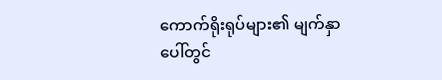ကောက်ရိုးရုပ်များ၏ မျက်နှာပေါ်တွင်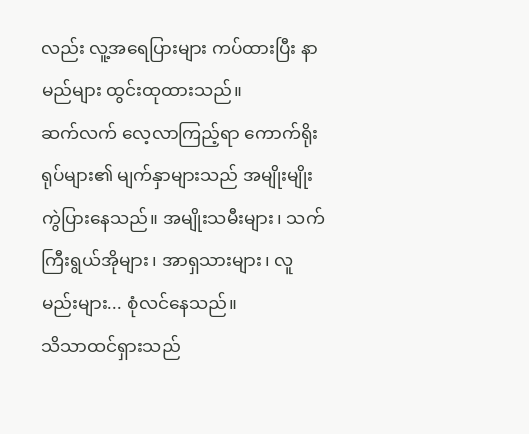လည်း လူ့အရေပြားများ ကပ်ထားပြီး နာမည်များ ထွင်းထုထားသည်။
ဆက်လက် လေ့လာကြည့်ရာ ကောက်ရိုးရုပ်များ၏ မျက်နှာများသည် အမျိုးမျိုး ကွဲပြားနေသည်။ အမျိုးသမီးများ၊ သက်ကြီးရွယ်အိုများ၊ အာရှသားများ၊ လူမည်းများ... စုံလင်နေသည်။
သိသာထင်ရှားသည်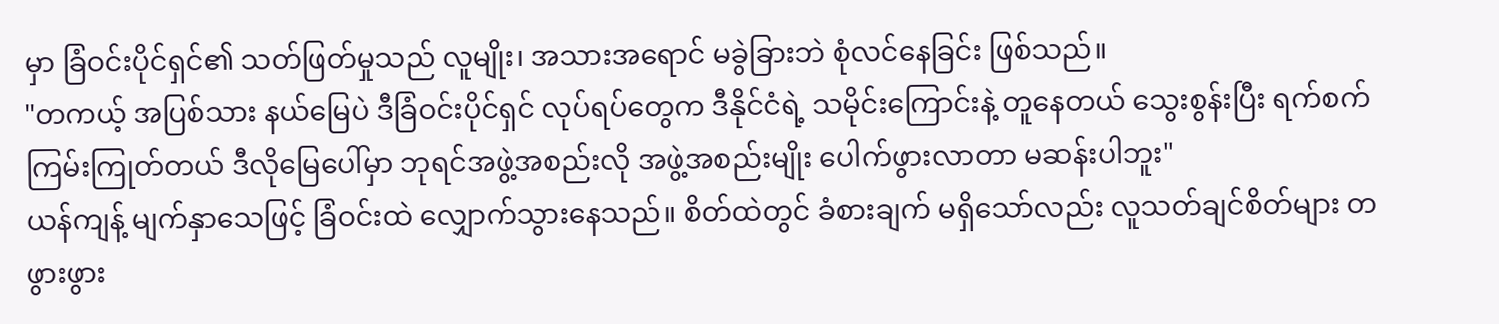မှာ ခြံဝင်းပိုင်ရှင်၏ သတ်ဖြတ်မှုသည် လူမျိုး၊ အသားအရောင် မခွဲခြားဘဲ စုံလင်နေခြင်း ဖြစ်သည်။
"တကယ့် အပြစ်သား နယ်မြေပဲ ဒီခြံဝင်းပိုင်ရှင် လုပ်ရပ်တွေက ဒီနိုင်ငံရဲ့ သမိုင်းကြောင်းနဲ့ တူနေတယ် သွေးစွန်းပြီး ရက်စက်ကြမ်းကြုတ်တယ် ဒီလိုမြေပေါ်မှာ ဘုရင်အဖွဲ့အစည်းလို အဖွဲ့အစည်းမျိုး ပေါက်ဖွားလာတာ မဆန်းပါဘူး"
ယန်ကျန့် မျက်နှာသေဖြင့် ခြံဝင်းထဲ လျှောက်သွားနေသည်။ စိတ်ထဲတွင် ခံစားချက် မရှိသော်လည်း လူသတ်ချင်စိတ်များ တဖွားဖွား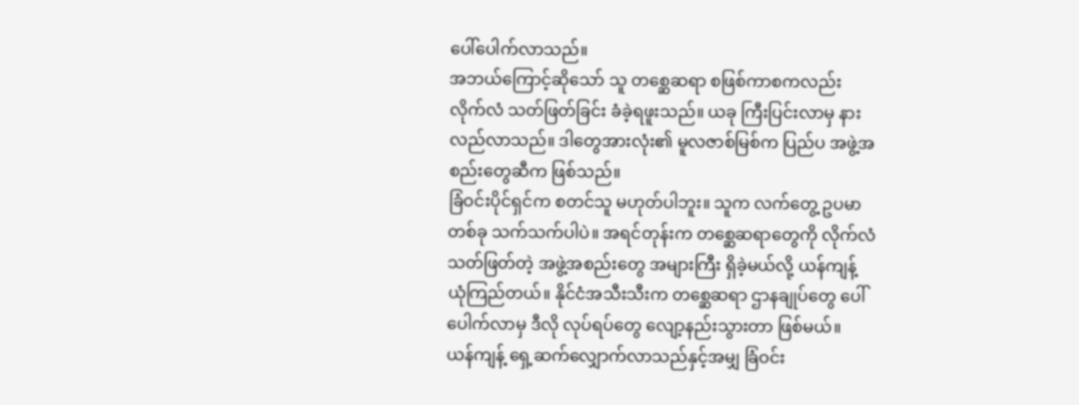ပေါ်ပေါက်လာသည်။
အဘယ်ကြောင့်ဆိုသော် သူ တစ္ဆေဆရာ စဖြစ်ကာစကလည်း လိုက်လံ သတ်ဖြတ်ခြင်း ခံခဲ့ရဖူးသည်။ ယခု ကြီးပြင်းလာမှ နားလည်လာသည်။ ဒါတွေအားလုံး၏ မူလဇာစ်မြစ်က ပြည်ပ အဖွဲ့အစည်းတွေဆီက ဖြစ်သည်။
ခြံဝင်းပိုင်ရှင်က စတင်သူ မဟုတ်ပါဘူး။ သူက လက်တွေ့ ဥပမာ တစ်ခု သက်သက်ပါပဲ။ အရင်တုန်းက တစ္ဆေဆရာတွေကို လိုက်လံ သတ်ဖြတ်တဲ့ အဖွဲ့အစည်းတွေ အများကြီး ရှိခဲ့မယ်လို့ ယန်ကျန့် ယုံကြည်တယ်။ နိုင်ငံအသီးသီးက တစ္ဆေဆရာ ဌာနချုပ်တွေ ပေါ်ပေါက်လာမှ ဒီလို လုပ်ရပ်တွေ လျော့နည်းသွားတာ ဖြစ်မယ်။
ယန်ကျန့် ရှေ့ဆက်လျှောက်လာသည်နှင့်အမျှ ခြံဝင်း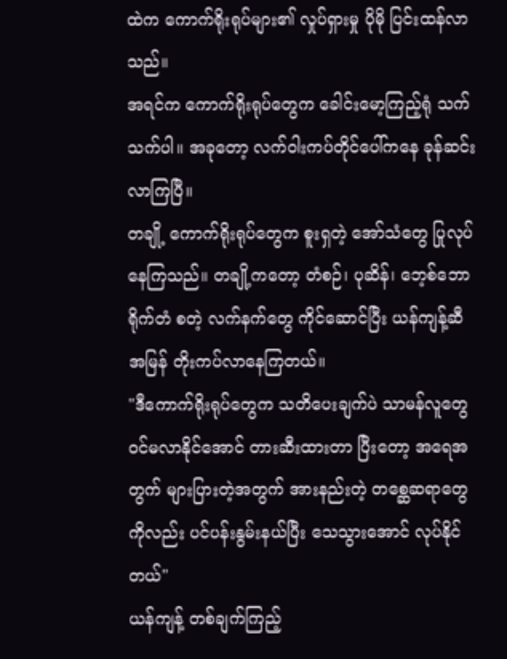ထဲက ကောက်ရိုးရုပ်များ၏ လှုပ်ရှားမှု ပိုမို ပြင်းထန်လာသည်။
အရင်က ကောက်ရိုးရုပ်တွေက ခေါင်းမော့ကြည့်ရုံ သက်သက်ပါ။ အခုတော့ လက်ဝါးကပ်တိုင်ပေါ်ကနေ ခုန်ဆင်းလာကြပြီ။
တချို့ ကောက်ရိုးရုပ်တွေက စူးရှတဲ့ အော်သံတွေ ပြုလုပ်နေကြသည်။ တချို့ကတော့ တံစဉ်၊ ပုဆိန်၊ ဘေ့စ်ဘော ရိုက်တံ စတဲ့ လက်နက်တွေ ကိုင်ဆောင်ပြီး ယန်ကျန့်ဆီ အမြန် တိုးကပ်လာနေကြတယ်။
"ဒီကောက်ရိုးရုပ်တွေက သတိပေးချက်ပဲ သာမန်လူတွေ ဝင်မလာနိုင်အောင် တားဆီးထားတာ ပြီးတော့ အရေအတွက် များပြားတဲ့အတွက် အားနည်းတဲ့ တစ္ဆေဆရာတွေကိုလည်း ပင်ပန်းနွမ်းနယ်ပြီး သေသွားအောင် လုပ်နိုင်တယ်"
ယန်ကျန့် တစ်ချက်ကြည့်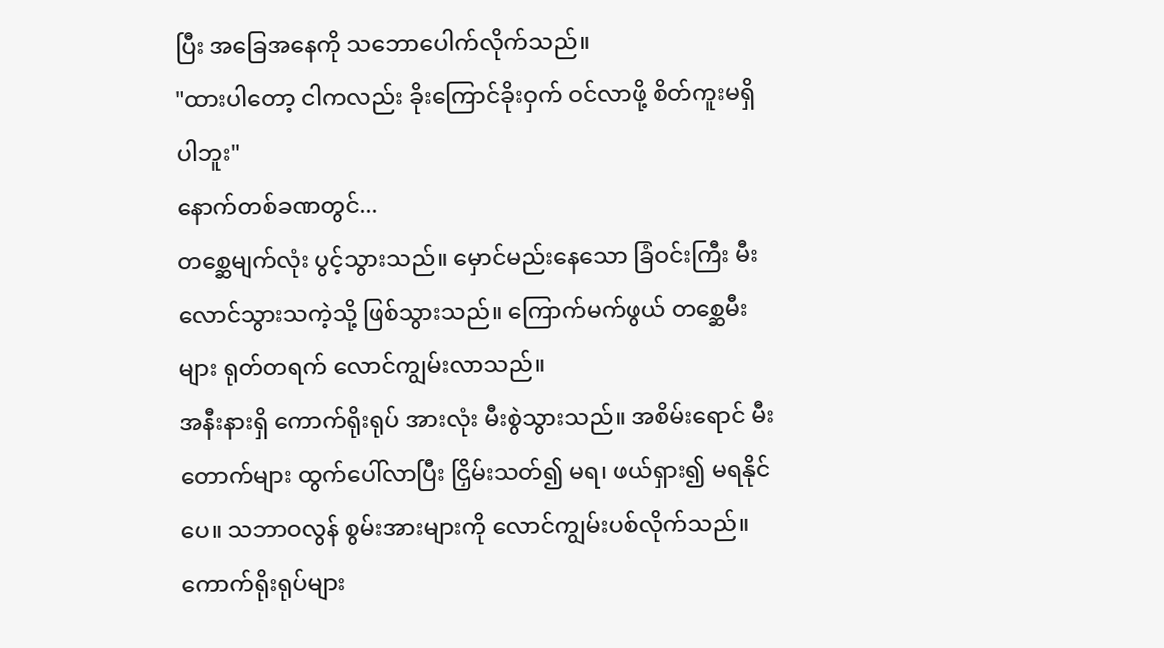ပြီး အခြေအနေကို သဘောပေါက်လိုက်သည်။
"ထားပါတော့ ငါကလည်း ခိုးကြောင်ခိုးဝှက် ဝင်လာဖို့ စိတ်ကူးမရှိပါဘူး"
နောက်တစ်ခဏတွင်...
တစ္ဆေမျက်လုံး ပွင့်သွားသည်။ မှောင်မည်းနေသော ခြံဝင်းကြီး မီးလောင်သွားသကဲ့သို့ ဖြစ်သွားသည်။ ကြောက်မက်ဖွယ် တစ္ဆေမီး များ ရုတ်တရက် လောင်ကျွမ်းလာသည်။
အနီးနားရှိ ကောက်ရိုးရုပ် အားလုံး မီးစွဲသွားသည်။ အစိမ်းရောင် မီးတောက်များ ထွက်ပေါ်လာပြီး ငြှိမ်းသတ်၍ မရ၊ ဖယ်ရှား၍ မရနိုင်ပေ။ သဘာဝလွန် စွမ်းအားများကို လောင်ကျွမ်းပစ်လိုက်သည်။
ကောက်ရိုးရုပ်များ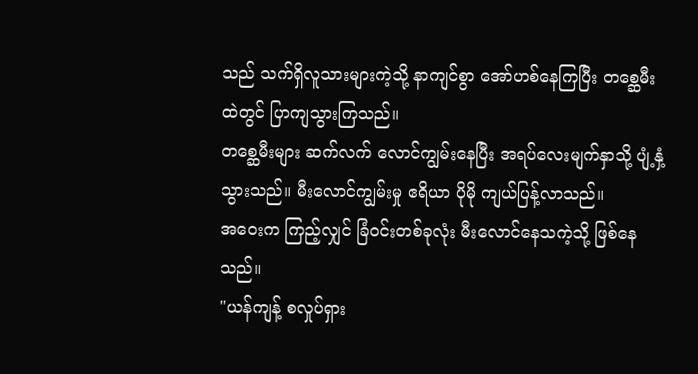သည် သက်ရှိလူသားများကဲ့သို့ နာကျင်စွာ အော်ဟစ်နေကြပြီး တစ္ဆေမီးထဲတွင် ပြာကျသွားကြသည်။
တစ္ဆေမီးများ ဆက်လက် လောင်ကျွမ်းနေပြီး အရပ်လေးမျက်နှာသို့ ပျံ့နှံ့သွားသည်။ မီးလောင်ကျွမ်းမှု ဧရိယာ ပိုမို ကျယ်ပြန့်လာသည်။
အဝေးက ကြည့်လျှင် ခြံဝင်းတစ်ခုလုံး မီးလောင်နေသကဲ့သို့ ဖြစ်နေသည်။
"ယန်ကျန့် စလှုပ်ရှား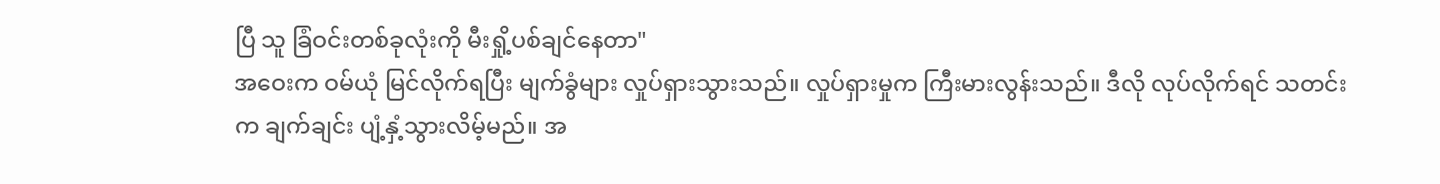ပြီ သူ ခြံဝင်းတစ်ခုလုံးကို မီးရှို့ပစ်ချင်နေတာ"
အဝေးက ဝမ်ယုံ မြင်လိုက်ရပြီး မျက်ခွံများ လှုပ်ရှားသွားသည်။ လှုပ်ရှားမှုက ကြီးမားလွန်းသည်။ ဒီလို လုပ်လိုက်ရင် သတင်းက ချက်ချင်း ပျံ့နှံ့သွားလိမ့်မည်။ အ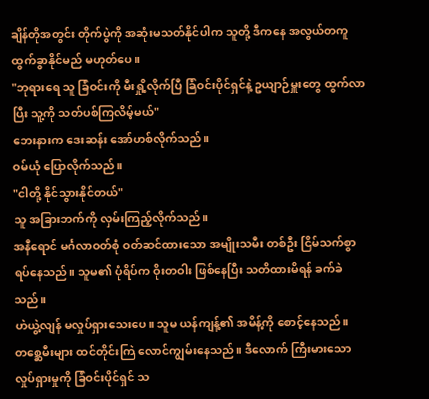ချိန်တိုအတွင်း တိုက်ပွဲကို အဆုံးမသတ်နိုင်ပါက သူတို့ ဒီကနေ အလွယ်တကူ ထွက်ခွာနိုင်မည် မဟုတ်ပေ။
"ဘုရားရေ သူ ခြံဝင်းကို မီးရှို့လိုက်ပြီ ခြံဝင်းပိုင်ရှင်နဲ့ ဥယျာဉ်မှူးတွေ ထွက်လာပြီး သူ့ကို သတ်ပစ်ကြလိမ့်မယ်"
ဘေးနားက ဒေးဆန်း အော်ဟစ်လိုက်သည်။
ဝမ်ယုံ ပြောလိုက်သည်။
"ငါတို့ နိုင်သွားနိုင်တယ်"
သူ အခြားဘက်ကို လှမ်းကြည့်လိုက်သည်။
အနီရောင် မင်္ဂလာဝတ်စုံ ဝတ်ဆင်ထားသော အမျိုးသမီး တစ်ဦး ငြိမ်သက်စွာ ရပ်နေသည်။ သူမ၏ ပုံရိပ်က ဝိုးတဝါး ဖြစ်နေပြီး သတိထားမိရန် ခက်ခဲသည်။
ဟဲယွဲ့လျန် မလှုပ်ရှားသေးပေ။ သူမ ယန်ကျန့်၏ အမိန့်ကို စောင့်နေသည်။
တစ္ဆေမီးများ ထင်တိုင်းကြဲ လောင်ကျွမ်းနေသည်။ ဒီလောက် ကြီးမားသော လှုပ်ရှားမှုကို ခြံဝင်းပိုင်ရှင် သ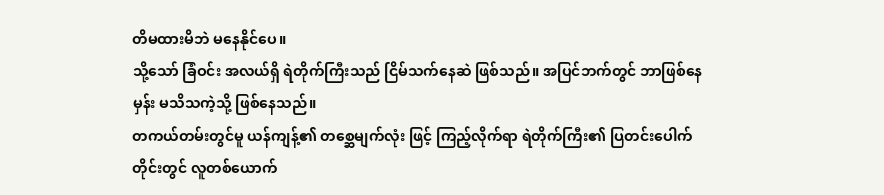တိမထားမိဘဲ မနေနိုင်ပေ။
သို့သော် ခြံဝင်း အလယ်ရှိ ရဲတိုက်ကြီးသည် ငြိမ်သက်နေဆဲ ဖြစ်သည်။ အပြင်ဘက်တွင် ဘာဖြစ်နေမှန်း မသိသကဲ့သို့ ဖြစ်နေသည်။
တကယ်တမ်းတွင်မူ ယန်ကျန့်၏ တစ္ဆေမျက်လုံး ဖြင့် ကြည့်လိုက်ရာ ရဲတိုက်ကြီး၏ ပြတင်းပေါက်တိုင်းတွင် လူတစ်ယောက်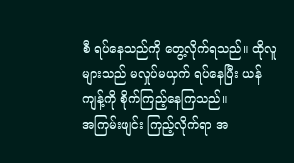စီ ရပ်နေသည်ကို တွေ့လိုက်ရသည်။ ထိုလူများသည် မလှုပ်မယှက် ရပ်နေပြီး ယန်ကျန့်ကို စိုက်ကြည့်နေကြသည်။
အကြမ်းဖျင်း ကြည့်လိုက်ရာ အ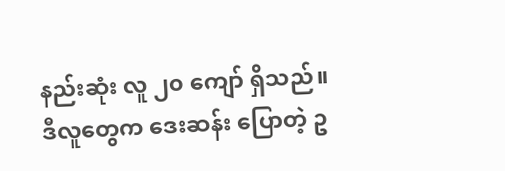နည်းဆုံး လူ ၂၀ ကျော် ရှိသည်။
ဒီလူတွေက ဒေးဆန်း ပြောတဲ့ ဥ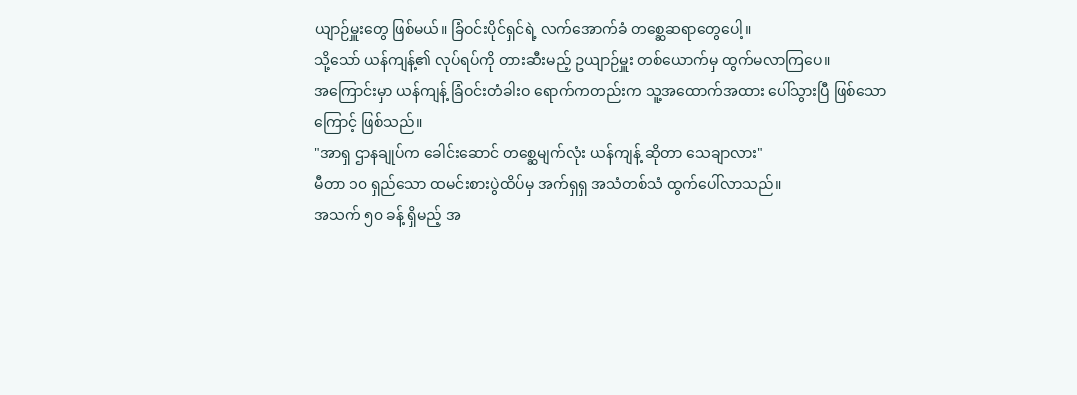ယျာဉ်မှူးတွေ ဖြစ်မယ်။ ခြံဝင်းပိုင်ရှင်ရဲ့ လက်အောက်ခံ တစ္ဆေဆရာတွေပေါ့။
သို့သော် ယန်ကျန့်၏ လုပ်ရပ်ကို တားဆီးမည့် ဥယျာဉ်မှူး တစ်ယောက်မှ ထွက်မလာကြပေ။
အကြောင်းမှာ ယန်ကျန့် ခြံဝင်းတံခါးဝ ရောက်ကတည်းက သူ့အထောက်အထား ပေါ်သွားပြီ ဖြစ်သောကြောင့် ဖြစ်သည်။
"အာရှ ဌာနချုပ်က ခေါင်းဆောင် တစ္ဆေမျက်လုံး ယန်ကျန့် ဆိုတာ သေချာလား"
မီတာ ၁၀ ရှည်သော ထမင်းစားပွဲထိပ်မှ အက်ရှရှ အသံတစ်သံ ထွက်ပေါ်လာသည်။
အသက် ၅၀ ခန့် ရှိမည့် အ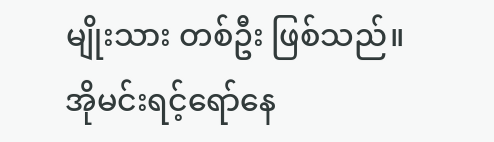မျိုးသား တစ်ဦး ဖြစ်သည်။ အိုမင်းရင့်ရော်နေ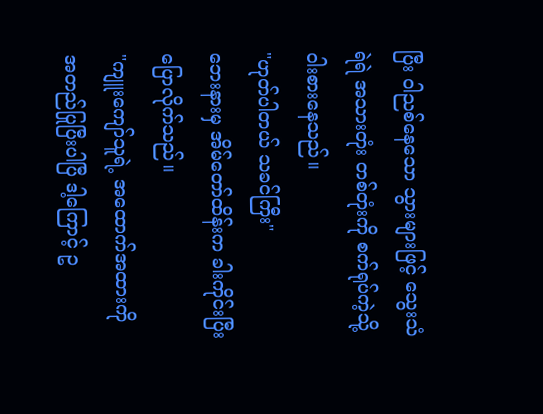ပြီး ဝါညစ်နေသော သွားများဖြင့် သွေးသံရဲရဲ အသားတုံး တစ်တုံးကို စက်ရုပ်ကဲ့သို့ ဝါးစားနေသည်။
"ဟုတ်ပါတယ် သခင်ကြီး"
ဘေးနားမှ အိမ်တော်ထိန်းက ခါးကိုင်းပြီး ပြောလိုက်သည်။
"ကျူးကျော်သူရဲ့ အထောက်အထားကို အတည်ပြုပြီးပါပြီ ဒါ့ကြောင့် ဥ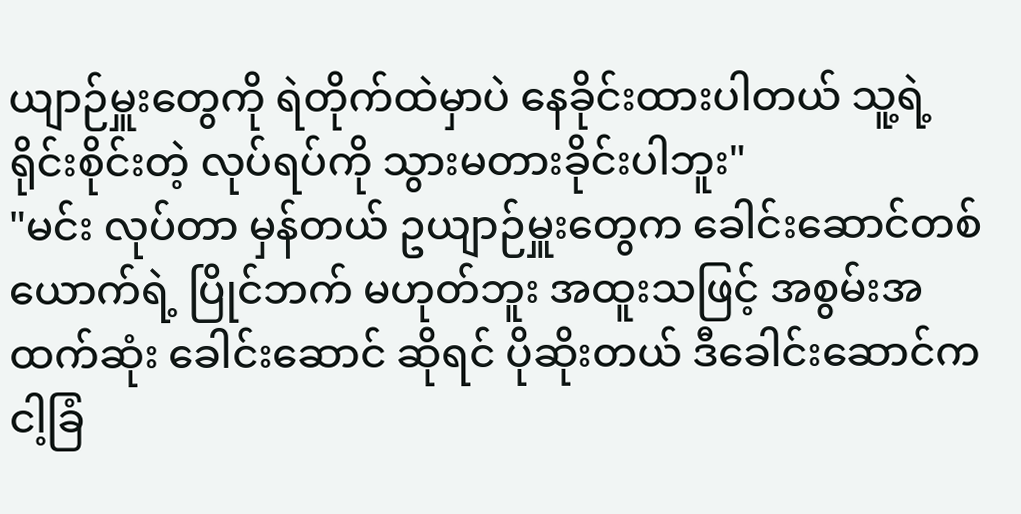ယျာဉ်မှူးတွေကို ရဲတိုက်ထဲမှာပဲ နေခိုင်းထားပါတယ် သူ့ရဲ့ ရိုင်းစိုင်းတဲ့ လုပ်ရပ်ကို သွားမတားခိုင်းပါဘူး"
"မင်း လုပ်တာ မှန်တယ် ဥယျာဉ်မှူးတွေက ခေါင်းဆောင်တစ်ယောက်ရဲ့ ပြိုင်ဘက် မဟုတ်ဘူး အထူးသဖြင့် အစွမ်းအထက်ဆုံး ခေါင်းဆောင် ဆိုရင် ပိုဆိုးတယ် ဒီခေါင်းဆောင်က ငါ့ခြံ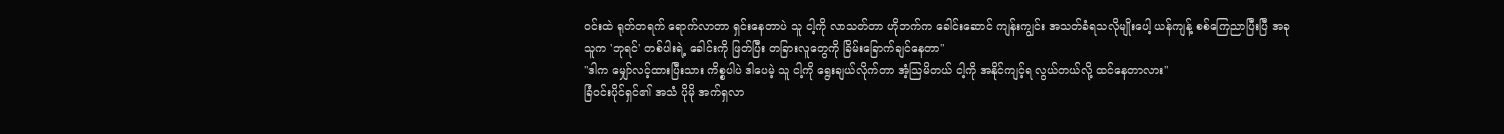ဝင်းထဲ ရုတ်တရက် ရောက်လာတာ ရှင်းနေတာပဲ သူ ငါ့ကို လာသတ်တာ ဟိုဘက်က ခေါင်းဆောင် ကျန်းကျွင်း အသတ်ခံရသလိုမျိုးပေါ့ ယန်ကျန့် စစ်ကြေညာပြီးပြီ အခု သူက 'ဘုရင်' တစ်ပါးရဲ့ ခေါင်းကို ဖြတ်ပြီး တခြားလူတွေကို ခြိမ်းခြောက်ချင်နေတာ"
"ဒါက မျှော်လင့်ထားပြီးသား ကိစ္စပါပဲ ဒါပေမဲ့ သူ ငါ့ကို ရွေးချယ်လိုက်တာ အံ့သြမိတယ် ငါ့ကို အနိုင်ကျင့်ရ လွယ်တယ်လို့ ထင်နေတာလား"
ခြံဝင်းပိုင်ရှင်၏ အသံ ပိုမို အက်ရှလာ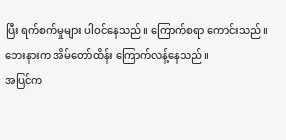ပြီး ရက်စက်မှုများ ပါဝင်နေသည်။ ကြောက်စရာ ကောင်းသည်။
ဘေးနားက အိမ်တော်ထိန်း ကြောက်လန့်နေသည်။
အပြင်က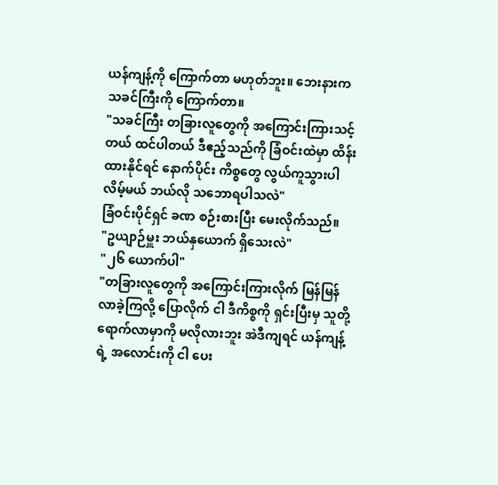ယန်ကျန့်ကို ကြောက်တာ မဟုတ်ဘူး။ ဘေးနားက သခင်ကြီးကို ကြောက်တာ။
"သခင်ကြီး တခြားလူတွေကို အကြောင်းကြားသင့်တယ် ထင်ပါတယ် ဒီဧည့်သည်ကို ခြံဝင်းထဲမှာ ထိန်းထားနိုင်ရင် နောက်ပိုင်း ကိစ္စတွေ လွယ်ကူသွားပါလိမ့်မယ် ဘယ်လို သဘောရပါသလဲ"
ခြံဝင်းပိုင်ရှင် ခဏ စဉ်းစားပြီး မေးလိုက်သည်။
"ဥယျာဉ်မှူး ဘယ်နှယောက် ရှိသေးလဲ"
"၂၆ ယောက်ပါ"
"တခြားလူတွေကို အကြောင်းကြားလိုက် မြန်မြန် လာခဲ့ကြလို့ ပြောလိုက် ငါ ဒီကိစ္စကို ရှင်းပြီးမှ သူတို့ ရောက်လာမှာကို မလိုလားဘူး အဲဒီကျရင် ယန်ကျန့်ရဲ့ အလောင်းကို ငါ ပေး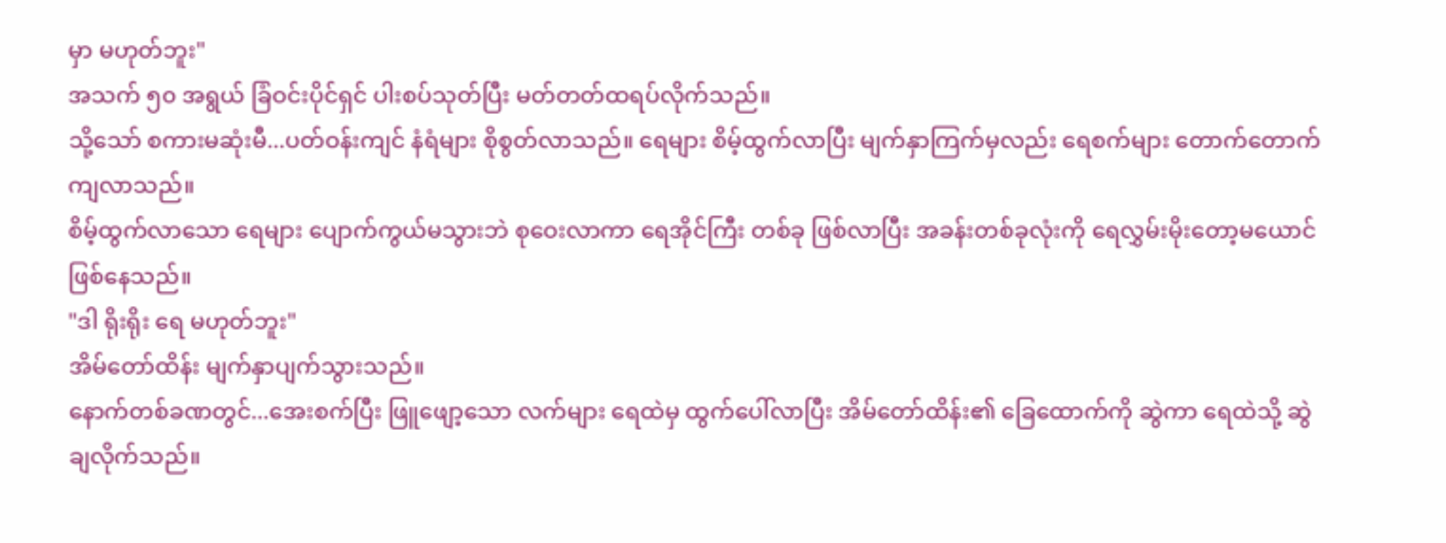မှာ မဟုတ်ဘူး"
အသက် ၅၀ အရွယ် ခြံဝင်းပိုင်ရှင် ပါးစပ်သုတ်ပြီး မတ်တတ်ထရပ်လိုက်သည်။
သို့သော် စကားမဆုံးမီ...ပတ်ဝန်းကျင် နံရံများ စိုစွတ်လာသည်။ ရေများ စိမ့်ထွက်လာပြီး မျက်နှာကြက်မှလည်း ရေစက်များ တောက်တောက် ကျလာသည်။
စိမ့်ထွက်လာသော ရေများ ပျောက်ကွယ်မသွားဘဲ စုဝေးလာကာ ရေအိုင်ကြီး တစ်ခု ဖြစ်လာပြီး အခန်းတစ်ခုလုံးကို ရေလွှမ်းမိုးတော့မယောင် ဖြစ်နေသည်။
"ဒါ ရိုးရိုး ရေ မဟုတ်ဘူး"
အိမ်တော်ထိန်း မျက်နှာပျက်သွားသည်။
နောက်တစ်ခဏတွင်...အေးစက်ပြီး ဖြူဖျော့သော လက်များ ရေထဲမှ ထွက်ပေါ်လာပြီး အိမ်တော်ထိန်း၏ ခြေထောက်ကို ဆွဲကာ ရေထဲသို့ ဆွဲချလိုက်သည်။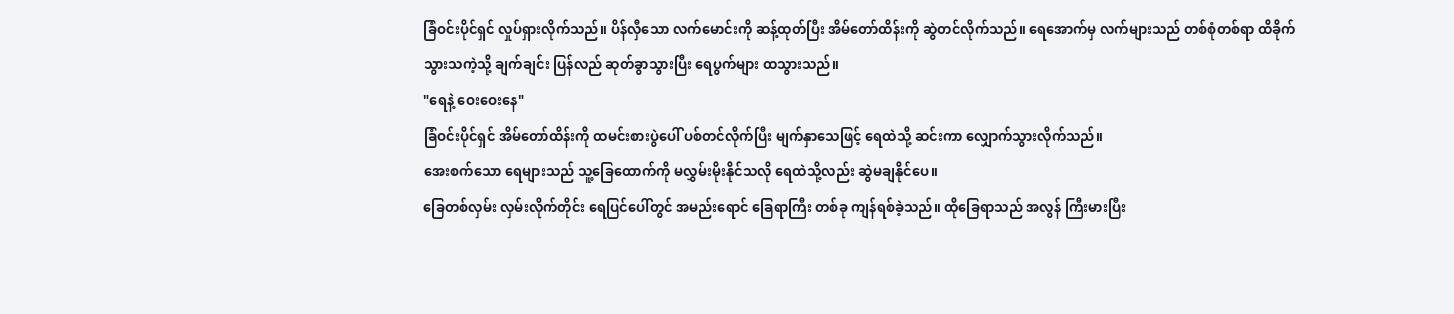ခြံဝင်းပိုင်ရှင် လှုပ်ရှားလိုက်သည်။ ပိန်လှီသော လက်မောင်းကို ဆန့်ထုတ်ပြီး အိမ်တော်ထိန်းကို ဆွဲတင်လိုက်သည်။ ရေအောက်မှ လက်များသည် တစ်စုံတစ်ရာ ထိခိုက်သွားသကဲ့သို့ ချက်ချင်း ပြန်လည် ဆုတ်ခွာသွားပြီး ရေပွက်များ ထသွားသည်။
"ရေနဲ့ ဝေးဝေးနေ"
ခြံဝင်းပိုင်ရှင် အိမ်တော်ထိန်းကို ထမင်းစားပွဲပေါ် ပစ်တင်လိုက်ပြီး မျက်နှာသေဖြင့် ရေထဲသို့ ဆင်းကာ လျှောက်သွားလိုက်သည်။
အေးစက်သော ရေများသည် သူ့ခြေထောက်ကို မလွှမ်းမိုးနိုင်သလို ရေထဲသို့လည်း ဆွဲမချနိုင်ပေ။
ခြေတစ်လှမ်း လှမ်းလိုက်တိုင်း ရေပြင်ပေါ်တွင် အမည်းရောင် ခြေရာကြီး တစ်ခု ကျန်ရစ်ခဲ့သည်။ ထိုခြေရာသည် အလွန် ကြီးမားပြီး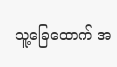သူ့ခြေထောက် အ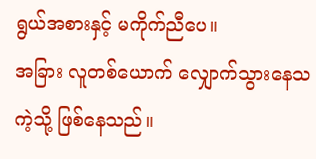ရွယ်အစားနှင့် မကိုက်ညီပေ။
အခြား လူတစ်ယောက် လျှောက်သွားနေသကဲ့သို့ ဖြစ်နေသည်။